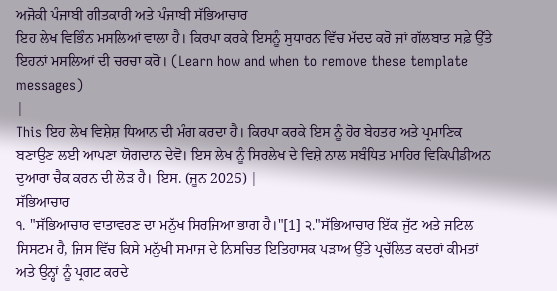ਅਜੋਕੀ ਪੰਜਾਬੀ ਗੀਤਕਾਰੀ ਅਤੇ ਪੰਜਾਬੀ ਸੱਭਿਆਚਾਰ
ਇਹ ਲੇਖ ਵਿਭਿੰਨ ਮਸਲਿਆਂ ਵਾਲਾ ਹੈ। ਕਿਰਪਾ ਕਰਕੇ ਇਸਨੂੰ ਸੁਧਾਰਨ ਵਿੱਚ ਮੱਦਦ ਕਰੋ ਜਾਂ ਗੱਲਬਾਤ ਸਫ਼ੇ ਉੱਤੇ ਇਹਨਾਂ ਮਸਲਿਆਂ ਦੀ ਚਰਚਾ ਕਰੋ। (Learn how and when to remove these template messages)
|
This ਇਹ ਲੇਖ ਵਿਸ਼ੇਸ਼ ਧਿਆਨ ਦੀ ਮੰਗ ਕਰਦਾ ਹੈ। ਕਿਰਪਾ ਕਰਕੇ ਇਸ ਨੂੰ ਹੋਰ ਬੇਹਤਰ ਅਤੇ ਪ੍ਰਮਾਣਿਕ ਬਣਾਉਣ ਲਈ ਆਪਣਾ ਯੋਗਦਾਨ ਦੇਵੋ। ਇਸ ਲੇਖ ਨੂੰ ਸਿਰਲੇਖ ਦੇ ਵਿਸ਼ੇ ਨਾਲ ਸਬੰਧਿਤ ਮਾਹਿਰ ਵਿਕਿਪੀਡੀਅਨ ਦੁਆਰਾ ਚੈਕ ਕਰਨ ਦੀ ਲੋੜ ਹੈ। ਇਸ. (ਜੂਨ 2025) |
ਸੱਭਿਆਚਾਰ
੧. "ਸੱਭਿਆਚਾਰ ਵਾਤਾਵਰਣ ਦਾ ਮਨੁੱਖ ਸਿਰਜਿਆ ਭਾਗ ਹੈ।"[1] ੨."ਸੱਭਿਆਚਾਰ ਇੱਕ ਜੁੱਟ ਅਤੇ ਜਟਿਲ ਸਿਸਟਮ ਹੈ, ਜਿਸ ਵਿੱਚ ਕਿਸੇ ਮਨੁੱਖੀ ਸਮਾਜ ਦੇ ਨਿਸਚਿਤ ਇਤਿਹਾਸਕ ਪੜਾਅ ਉੱਤੇ ਪ੍ਰਚੱਲਿਤ ਕਦਰਾਂ ਕੀਮਤਾਂ ਅਤੇ ਉਨ੍ਹਾਂ ਨੂੰ ਪ੍ਰਗਟ ਕਰਦੇ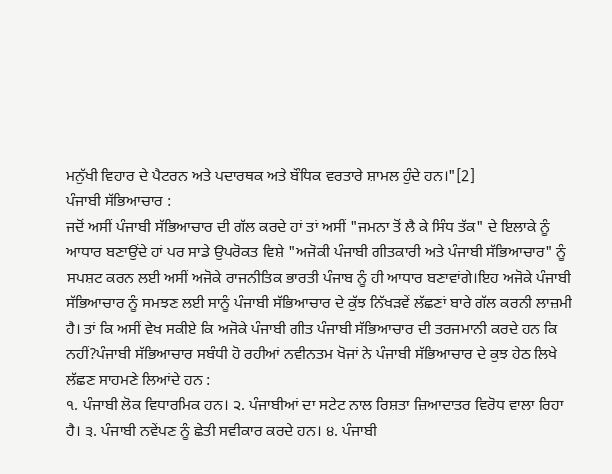ਮਨੁੱਖੀ ਵਿਹਾਰ ਦੇ ਪੈਟਰਨ ਅਤੇ ਪਦਾਰਥਕ ਅਤੇ ਬੌਧਿਕ ਵਰਤਾਰੇ ਸ਼ਾਮਲ ਹੁੰਦੇ ਹਨ।"[2]
ਪੰਜਾਬੀ ਸੱਭਿਆਚਾਰ :
ਜਦੋਂ ਅਸੀਂ ਪੰਜਾਬੀ ਸੱਭਿਆਚਾਰ ਦੀ ਗੱਲ ਕਰਦੇ ਹਾਂ ਤਾਂ ਅਸੀਂ "ਜਮਨਾ ਤੋਂ ਲੈ ਕੇ ਸਿੰਧ ਤੱਕ" ਦੇ ਇਲਾਕੇ ਨੂੰ ਆਧਾਰ ਬਣਾਉਂਦੇ ਹਾਂ ਪਰ ਸਾਡੇ ਉਪਰੋਕਤ ਵਿਸ਼ੇ "ਅਜੋਕੀ ਪੰਜਾਬੀ ਗੀਤਕਾਰੀ ਅਤੇ ਪੰਜਾਬੀ ਸੱਭਿਆਚਾਰ" ਨੂੰ ਸਪਸ਼ਟ ਕਰਨ ਲਈ ਅਸੀਂ ਅਜੋਕੇ ਰਾਜਨੀਤਿਕ ਭਾਰਤੀ ਪੰਜਾਬ ਨੂੰ ਹੀ ਆਧਾਰ ਬਣਾਵਾਂਗੇ।ਇਹ ਅਜੋਕੇ ਪੰਜਾਬੀ ਸੱਭਿਆਚਾਰ ਨੂੰ ਸਮਝਣ ਲਈ ਸਾਨੂੰ ਪੰਜਾਬੀ ਸੱਭਿਆਚਾਰ ਦੇ ਕੁੱਝ ਨਿੱਖੜਵੇਂ ਲੱਛਣਾਂ ਬਾਰੇ ਗੱਲ ਕਰਨੀ ਲਾਜ਼ਮੀ ਹੈ। ਤਾਂ ਕਿ ਅਸੀਂ ਵੇਖ ਸਕੀਏ ਕਿ ਅਜੋਕੇ ਪੰਜਾਬੀ ਗੀਤ ਪੰਜਾਬੀ ਸੱਭਿਆਚਾਰ ਦੀ ਤਰਜਮਾਨੀ ਕਰਦੇ ਹਨ ਕਿ ਨਹੀਂ?ਪੰਜਾਬੀ ਸੱਭਿਆਚਾਰ ਸਬੰਧੀ ਹੋ ਰਹੀਆਂ ਨਵੀਨਤਮ ਖੋਜਾਂ ਨੇ ਪੰਜਾਬੀ ਸੱਭਿਆਚਾਰ ਦੇ ਕੁਝ ਹੇਠ ਲਿਖੇ ਲੱਛਣ ਸਾਹਮਣੇ ਲਿਆਂਦੇ ਹਨ :
੧. ਪੰਜਾਬੀ ਲੋਕ ਵਿਧਾਰਮਿਕ ਹਨ। ੨. ਪੰਜਾਬੀਆਂ ਦਾ ਸਟੇਟ ਨਾਲ ਰਿਸ਼ਤਾ ਜ਼ਿਆਦਾਤਰ ਵਿਰੋਧ ਵਾਲਾ ਰਿਹਾ ਹੈ। ੩. ਪੰਜਾਬੀ ਨਵੇਂਪਣ ਨੂੰ ਛੇਤੀ ਸਵੀਕਾਰ ਕਰਦੇ ਹਨ। ੪. ਪੰਜਾਬੀ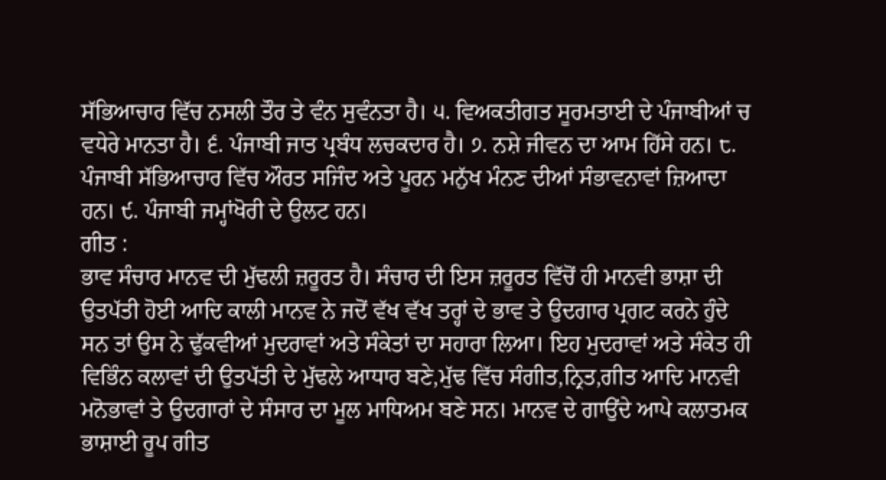ਸੱਭਿਆਚਾਰ ਵਿੱਚ ਨਸਲੀ ਤੌਰ ਤੇ ਵੰਨ ਸੁਵੰਨਤਾ ਹੈ। ੫. ਵਿਅਕਤੀਗਤ ਸੂਰਮਤਾਈ ਦੇ ਪੰਜਾਬੀਆਂ ਚ ਵਧੇਰੇ ਮਾਨਤਾ ਹੈ। ੬. ਪੰਜਾਬੀ ਜਾਤ ਪ੍ਰਬੰਧ ਲਚਕਦਾਰ ਹੈ। ੭. ਨਸ਼ੇ ਜੀਵਨ ਦਾ ਆਮ ਹਿੱਸੇ ਹਨ। ੮. ਪੰਜਾਬੀ ਸੱਭਿਆਚਾਰ ਵਿੱਚ ਔਰਤ ਸਜਿੰਦ ਅਤੇ ਪੂਰਨ ਮਨੁੱਖ ਮੰਨਣ ਦੀਆਂ ਸੰਭਾਵਨਾਵਾਂ ਜ਼ਿਆਦਾ ਹਨ। ੯. ਪੰਜਾਬੀ ਜਮ੍ਹਾਂਖੋਰੀ ਦੇ ਉਲਟ ਹਨ।
ਗੀਤ :
ਭਾਵ ਸੰਚਾਰ ਮਾਨਵ ਦੀ ਮੁੱਢਲੀ ਜ਼ਰੂਰਤ ਹੈ। ਸੰਚਾਰ ਦੀ ਇਸ ਜ਼ਰੂਰਤ ਵਿੱਚੋਂ ਹੀ ਮਾਨਵੀ ਭਾਸ਼ਾ ਦੀ ਉਤਪੱਤੀ ਹੋਈ ਆਦਿ ਕਾਲੀ ਮਾਨਵ ਨੇ ਜਦੋਂ ਵੱਖ ਵੱਖ ਤਰ੍ਹਾਂ ਦੇ ਭਾਵ ਤੇ ਉਦਗਾਰ ਪ੍ਰਗਟ ਕਰਨੇ ਹੁੰਦੇ ਸਨ ਤਾਂ ਉਸ ਨੇ ਢੁੱਕਵੀਆਂ ਮੁਦਰਾਵਾਂ ਅਤੇ ਸੰਕੇਤਾਂ ਦਾ ਸਹਾਰਾ ਲਿਆ। ਇਹ ਮੁਦਰਾਵਾਂ ਅਤੇ ਸੰਕੇਤ ਹੀ ਵਿਭਿੰਨ ਕਲਾਵਾਂ ਦੀ ਉਤਪੱਤੀ ਦੇ ਮੁੱਢਲੇ ਆਧਾਰ ਬਣੇ,ਮੁੱਢ ਵਿੱਚ ਸੰਗੀਤ,ਨ੍ਰਿਤ,ਗੀਤ ਆਦਿ ਮਾਨਵੀ ਮਨੋਭਾਵਾਂ ਤੇ ਉਦਗਾਰਾਂ ਦੇ ਸੰਸਾਰ ਦਾ ਮੂਲ ਮਾਧਿਅਮ ਬਣੇ ਸਨ। ਮਾਨਵ ਦੇ ਗਾਉਂਦੇ ਆਪੇ ਕਲਾਤਮਕ ਭਾਸ਼ਾਈ ਰੂਪ ਗੀਤ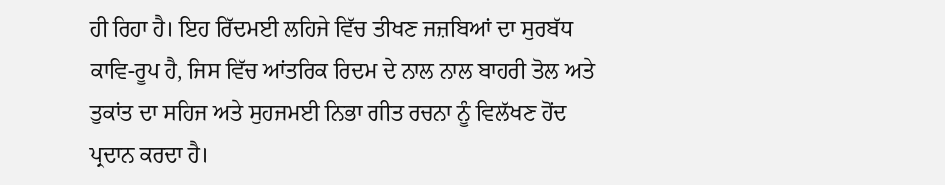ਹੀ ਰਿਹਾ ਹੈ। ਇਹ ਰਿੱਦਮਈ ਲਹਿਜੇ ਵਿੱਚ ਤੀਖਣ ਜਜ਼ਬਿਆਂ ਦਾ ਸੁਰਬੱਧ ਕਾਵਿ-ਰੂਪ ਹੈ, ਜਿਸ ਵਿੱਚ ਆਂਤਰਿਕ ਰਿਦਮ ਦੇ ਨਾਲ ਨਾਲ ਬਾਹਰੀ ਤੋਲ ਅਤੇ ਤੁਕਾਂਤ ਦਾ ਸਹਿਜ ਅਤੇ ਸੁਹਜਮਈ ਨਿਭਾ ਗੀਤ ਰਚਨਾ ਨੂੰ ਵਿਲੱਖਣ ਹੋਂਦ ਪ੍ਰਦਾਨ ਕਰਦਾ ਹੈ।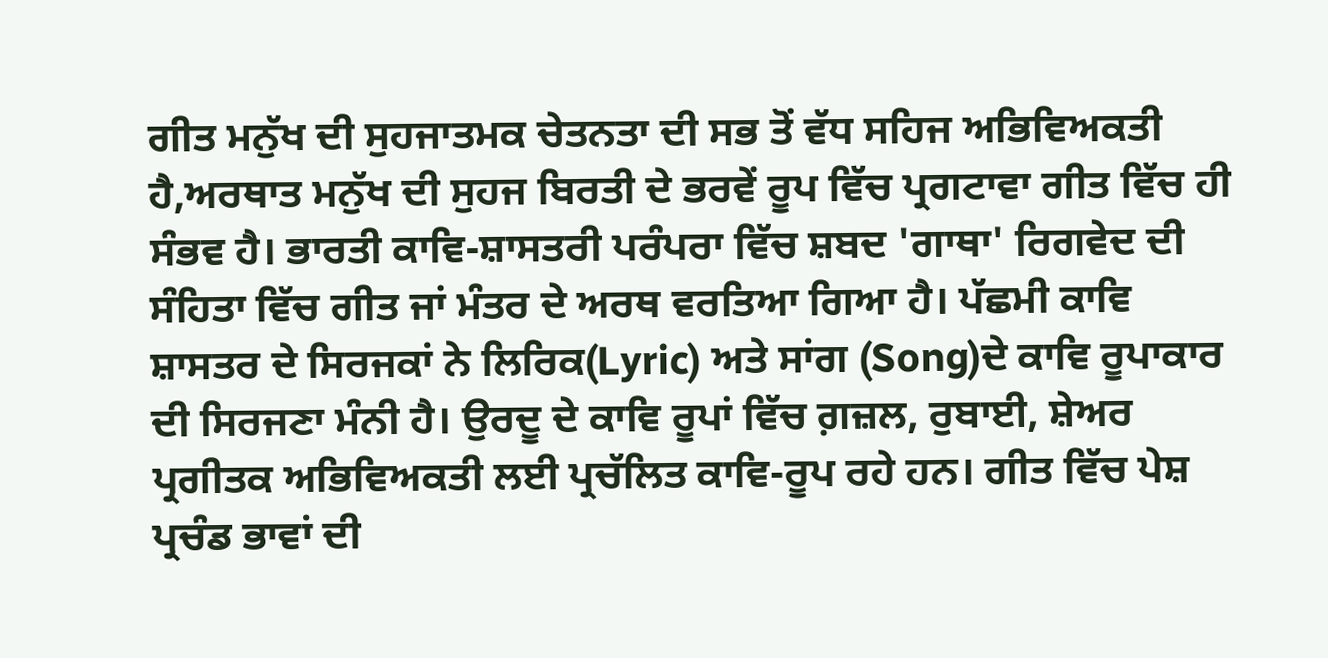ਗੀਤ ਮਨੁੱਖ ਦੀ ਸੁਹਜਾਤਮਕ ਚੇਤਨਤਾ ਦੀ ਸਭ ਤੋਂ ਵੱਧ ਸਹਿਜ ਅਭਿਵਿਅਕਤੀ ਹੈ,ਅਰਥਾਤ ਮਨੁੱਖ ਦੀ ਸੁਹਜ ਬਿਰਤੀ ਦੇ ਭਰਵੇਂ ਰੂਪ ਵਿੱਚ ਪ੍ਰਗਟਾਵਾ ਗੀਤ ਵਿੱਚ ਹੀ ਸੰਭਵ ਹੈ। ਭਾਰਤੀ ਕਾਵਿ-ਸ਼ਾਸਤਰੀ ਪਰੰਪਰਾ ਵਿੱਚ ਸ਼ਬਦ 'ਗਾਥਾ' ਰਿਗਵੇਦ ਦੀ ਸੰਹਿਤਾ ਵਿੱਚ ਗੀਤ ਜਾਂ ਮੰਤਰ ਦੇ ਅਰਥ ਵਰਤਿਆ ਗਿਆ ਹੈ। ਪੱਛਮੀ ਕਾਵਿ ਸ਼ਾਸਤਰ ਦੇ ਸਿਰਜਕਾਂ ਨੇ ਲਿਰਿਕ(Lyric) ਅਤੇ ਸਾਂਗ (Song)ਦੇ ਕਾਵਿ ਰੂਪਾਕਾਰ ਦੀ ਸਿਰਜਣਾ ਮੰਨੀ ਹੈ। ਉਰਦੂ ਦੇ ਕਾਵਿ ਰੂਪਾਂ ਵਿੱਚ ਗ਼ਜ਼ਲ, ਰੁਬਾਈ, ਸ਼ੇਅਰ ਪ੍ਰਗੀਤਕ ਅਭਿਵਿਅਕਤੀ ਲਈ ਪ੍ਰਚੱਲਿਤ ਕਾਵਿ-ਰੂਪ ਰਹੇ ਹਨ। ਗੀਤ ਵਿੱਚ ਪੇਸ਼ ਪ੍ਰਚੰਡ ਭਾਵਾਂ ਦੀ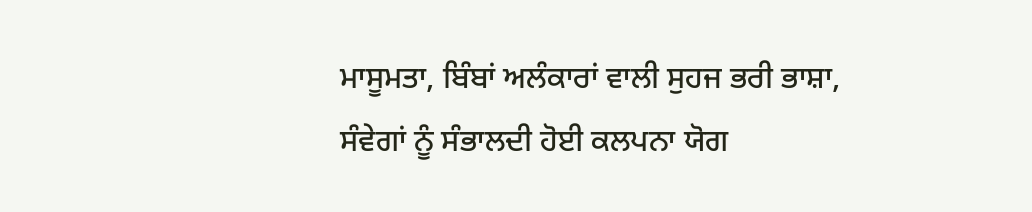ਮਾਸੂਮਤਾ, ਬਿੰਬਾਂ ਅਲੰਕਾਰਾਂ ਵਾਲੀ ਸੁਹਜ ਭਰੀ ਭਾਸ਼ਾ, ਸੰਵੇਗਾਂ ਨੂੰ ਸੰਭਾਲਦੀ ਹੋਈ ਕਲਪਨਾ ਯੋਗ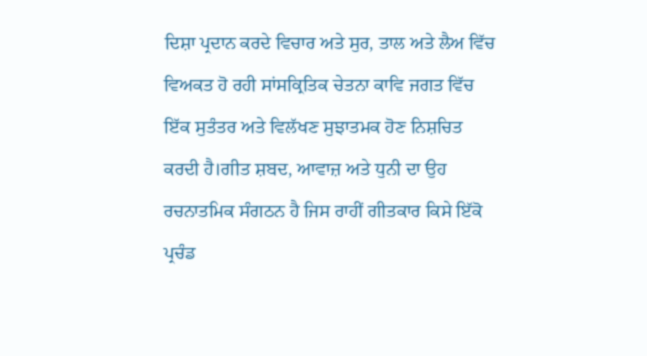ਦਿਸ਼ਾ ਪ੍ਰਦਾਨ ਕਰਦੇ ਵਿਚਾਰ ਅਤੇ ਸੁਰ, ਤਾਲ ਅਤੇ ਲੈਅ ਵਿੱਚ ਵਿਅਕਤ ਹੋ ਰਹੀ ਸਾਂਸਕ੍ਰਿਤਿਕ ਚੇਤਨਾ ਕਾਵਿ ਜਗਤ ਵਿੱਚ ਇੱਕ ਸੁਤੰਤਰ ਅਤੇ ਵਿਲੱਖਣ ਸੁਝਾਤਮਕ ਹੋਣ ਨਿਸ਼ਚਿਤ ਕਰਦੀ ਹੈ।ਗੀਤ ਸ਼ਬਦ, ਆਵਾਜ਼ ਅਤੇ ਧੁਨੀ ਦਾ ਉਹ ਰਚਨਾਤਮਿਕ ਸੰਗਠਨ ਹੈ ਜਿਸ ਰਾਹੀਂ ਗੀਤਕਾਰ ਕਿਸੇ ਇੱਕੋ ਪ੍ਰਚੰਡ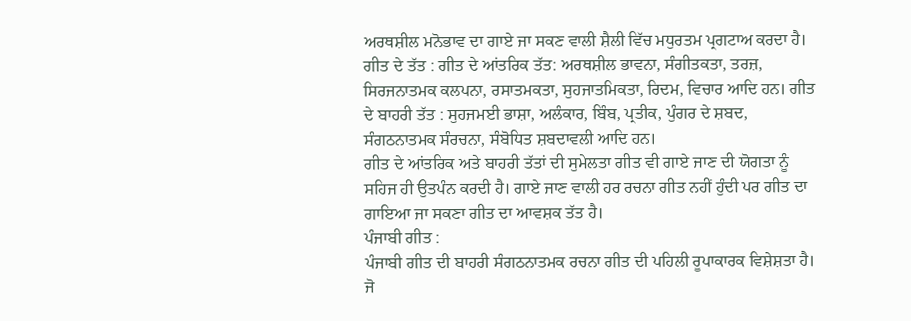ਅਰਥਸ਼ੀਲ ਮਨੋਭਾਵ ਦਾ ਗਾਏ ਜਾ ਸਕਣ ਵਾਲੀ ਸ਼ੈਲੀ ਵਿੱਚ ਮਧੁਰਤਮ ਪ੍ਰਗਟਾਅ ਕਰਦਾ ਹੈ।
ਗੀਤ ਦੇ ਤੱਤ : ਗੀਤ ਦੇ ਆਂਤਰਿਕ ਤੱਤ: ਅਰਥਸ਼ੀਲ ਭਾਵਨਾ, ਸੰਗੀਤਕਤਾ, ਤਰਜ਼, ਸਿਰਜਨਾਤਮਕ ਕਲਪਨਾ, ਰਸਾਤਮਕਤਾ, ਸੁਹਜਾਤਮਿਕਤਾ, ਰਿਦਮ, ਵਿਚਾਰ ਆਦਿ ਹਨ। ਗੀਤ ਦੇ ਬਾਹਰੀ ਤੱਤ : ਸੁਹਜਮਈ ਭਾਸ਼ਾ, ਅਲੰਕਾਰ, ਬਿੰਬ, ਪ੍ਰਤੀਕ, ਪੁੰਗਰ ਦੇ ਸ਼ਬਦ, ਸੰਗਠਨਾਤਮਕ ਸੰਰਚਨਾ, ਸੰਬੋਧਿਤ ਸ਼ਬਦਾਵਲੀ ਆਦਿ ਹਨ।
ਗੀਤ ਦੇ ਆਂਤਰਿਕ ਅਤੇ ਬਾਹਰੀ ਤੱਤਾਂ ਦੀ ਸੁਮੇਲਤਾ ਗੀਤ ਵੀ ਗਾਏ ਜਾਣ ਦੀ ਯੋਗਤਾ ਨੂੰ ਸਹਿਜ ਹੀ ਉਤਪੰਨ ਕਰਦੀ ਹੈ। ਗਾਏ ਜਾਣ ਵਾਲੀ ਹਰ ਰਚਨਾ ਗੀਤ ਨਹੀਂ ਹੁੰਦੀ ਪਰ ਗੀਤ ਦਾ ਗਾਇਆ ਜਾ ਸਕਣਾ ਗੀਤ ਦਾ ਆਵਸ਼ਕ ਤੱਤ ਹੈ।
ਪੰਜਾਬੀ ਗੀਤ :
ਪੰਜਾਬੀ ਗੀਤ ਦੀ ਬਾਹਰੀ ਸੰਗਠਨਾਤਮਕ ਰਚਨਾ ਗੀਤ ਦੀ ਪਹਿਲੀ ਰੂਪਾਕਾਰਕ ਵਿਸ਼ੇਸ਼ਤਾ ਹੈ। ਜੋ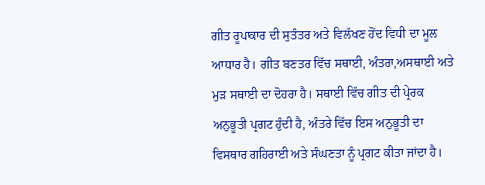ਗੀਤ ਰੂਪਾਕਾਰ ਦੀ ਸੁਤੰਤਰ ਅਤੇ ਵਿਲੱਖਣ ਹੋਂਦ ਵਿਧੀ ਦਾ ਮੂਲ ਆਧਾਰ ਹੈ। ਗੀਤ ਬਣਤਰ ਵਿੱਚ ਸਥਾਈ, ਅੰਤਰਾ,ਅਸਥਾਈ ਅਤੇ ਮੁੜ ਸਥਾਈ ਦਾ ਦੋਹਰਾ ਹੈ। ਸਥਾਈ ਵਿੱਚ ਗੀਤ ਦੀ ਪ੍ਰੇਰਕ ਅਨੁਭੂਤੀ ਪ੍ਰਗਟ ਹੁੰਦੀ ਹੈ, ਅੰਤਰੇ ਵਿੱਚ ਇਸ ਅਨੁਭੂਤੀ ਦਾ ਵਿਸਥਾਰ ਗਹਿਰਾਈ ਅਤੇ ਸੰਘਣਤਾ ਨੂੰ ਪ੍ਰਗਟ ਕੀਤਾ ਜਾਂਦਾ ਹੈ।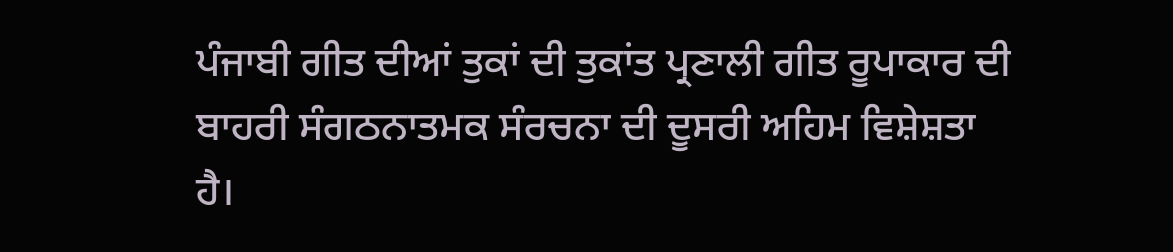ਪੰਜਾਬੀ ਗੀਤ ਦੀਆਂ ਤੁਕਾਂ ਦੀ ਤੁਕਾਂਤ ਪ੍ਰਣਾਲੀ ਗੀਤ ਰੂਪਾਕਾਰ ਦੀ ਬਾਹਰੀ ਸੰਗਠਨਾਤਮਕ ਸੰਰਚਨਾ ਦੀ ਦੂਸਰੀ ਅਹਿਮ ਵਿਸ਼ੇਸ਼ਤਾ ਹੈ।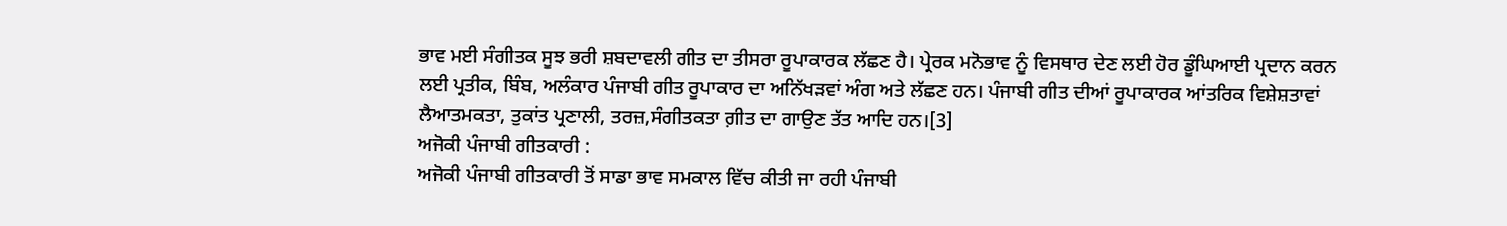ਭਾਵ ਮਈ ਸੰਗੀਤਕ ਸੂਝ ਭਰੀ ਸ਼ਬਦਾਵਲੀ ਗੀਤ ਦਾ ਤੀਸਰਾ ਰੂਪਾਕਾਰਕ ਲੱਛਣ ਹੈ। ਪ੍ਰੇਰਕ ਮਨੋਭਾਵ ਨੂੰ ਵਿਸਥਾਰ ਦੇਣ ਲਈ ਹੋਰ ਡੂੰਘਿਆਈ ਪ੍ਰਦਾਨ ਕਰਨ ਲਈ ਪ੍ਰਤੀਕ, ਬਿੰਬ, ਅਲੰਕਾਰ ਪੰਜਾਬੀ ਗੀਤ ਰੂਪਾਕਾਰ ਦਾ ਅਨਿੱਖੜਵਾਂ ਅੰਗ ਅਤੇ ਲੱਛਣ ਹਨ। ਪੰਜਾਬੀ ਗੀਤ ਦੀਆਂ ਰੂਪਾਕਾਰਕ ਆਂਤਰਿਕ ਵਿਸ਼ੇਸ਼ਤਾਵਾਂ ਲੈਆਤਮਕਤਾ, ਤੁਕਾਂਤ ਪ੍ਰਣਾਲੀ, ਤਰਜ਼,ਸੰਗੀਤਕਤਾ ਗ਼ੀਤ ਦਾ ਗਾਉਣ ਤੱਤ ਆਦਿ ਹਨ।[3]
ਅਜੋਕੀ ਪੰਜਾਬੀ ਗੀਤਕਾਰੀ :
ਅਜੋਕੀ ਪੰਜਾਬੀ ਗੀਤਕਾਰੀ ਤੋਂ ਸਾਡਾ ਭਾਵ ਸਮਕਾਲ ਵਿੱਚ ਕੀਤੀ ਜਾ ਰਹੀ ਪੰਜਾਬੀ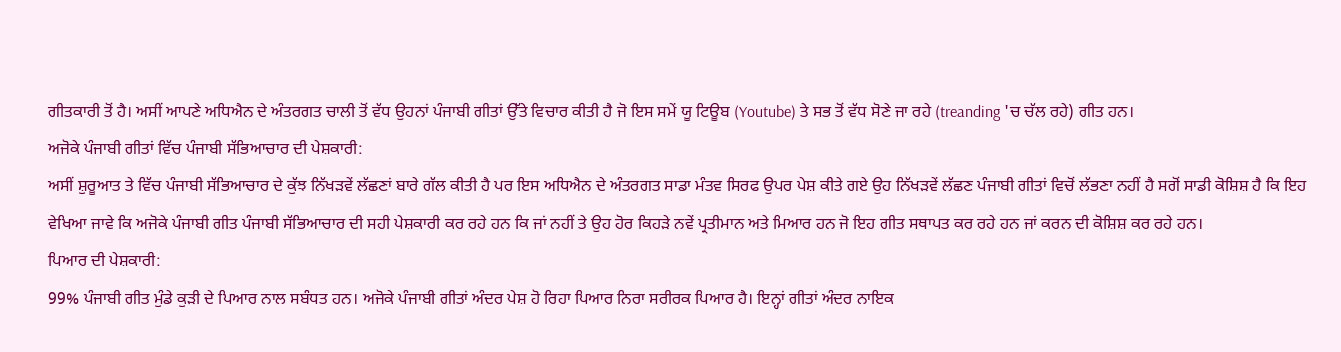ਗੀਤਕਾਰੀ ਤੋਂ ਹੈ। ਅਸੀਂ ਆਪਣੇ ਅਧਿਐਨ ਦੇ ਅੰਤਰਗਤ ਚਾਲੀ ਤੋਂ ਵੱਧ ਉਹਨਾਂ ਪੰਜਾਬੀ ਗੀਤਾਂ ਉੱਤੇ ਵਿਚਾਰ ਕੀਤੀ ਹੈ ਜੋ ਇਸ ਸਮੇਂ ਯੂ ਟਿਊਬ (Youtube) ਤੇ ਸਭ ਤੋਂ ਵੱਧ ਸੋਣੇ ਜਾ ਰਹੇ (treanding 'ਚ ਚੱਲ ਰਹੇ) ਗੀਤ ਹਨ।
ਅਜੋਕੇ ਪੰਜਾਬੀ ਗੀਤਾਂ ਵਿੱਚ ਪੰਜਾਬੀ ਸੱਭਿਆਚਾਰ ਦੀ ਪੇਸ਼ਕਾਰੀ:
ਅਸੀਂ ਸ਼ੁਰੂਆਤ ਤੇ ਵਿੱਚ ਪੰਜਾਬੀ ਸੱਭਿਆਚਾਰ ਦੇ ਕੁੱਝ ਨਿੱਖੜਵੇਂ ਲੱਛਣਾਂ ਬਾਰੇ ਗੱਲ ਕੀਤੀ ਹੈ ਪਰ ਇਸ ਅਧਿਐਨ ਦੇ ਅੰਤਰਗਤ ਸਾਡਾ ਮੰਤਵ ਸਿਰਫ ਉਪਰ ਪੇਸ਼ ਕੀਤੇ ਗਏ ਉਹ ਨਿੱਖੜਵੇਂ ਲੱਛਣ ਪੰਜਾਬੀ ਗੀਤਾਂ ਵਿਚੋਂ ਲੱਭਣਾ ਨਹੀਂ ਹੈ ਸਗੋਂ ਸਾਡੀ ਕੋਸ਼ਿਸ਼ ਹੈ ਕਿ ਇਹ ਵੇਖਿਆ ਜਾਵੇ ਕਿ ਅਜੋਕੇ ਪੰਜਾਬੀ ਗੀਤ ਪੰਜਾਬੀ ਸੱਭਿਆਚਾਰ ਦੀ ਸਹੀ ਪੇਸ਼ਕਾਰੀ ਕਰ ਰਹੇ ਹਨ ਕਿ ਜਾਂ ਨਹੀਂ ਤੇ ਉਹ ਹੋਰ ਕਿਹਡ਼ੇ ਨਵੇਂ ਪ੍ਰਤੀਮਾਨ ਅਤੇ ਮਿਆਰ ਹਨ ਜੋ ਇਹ ਗੀਤ ਸਥਾਪਤ ਕਰ ਰਹੇ ਹਨ ਜਾਂ ਕਰਨ ਦੀ ਕੋਸ਼ਿਸ਼ ਕਰ ਰਹੇ ਹਨ।
ਪਿਆਰ ਦੀ ਪੇਸ਼ਕਾਰੀ:
99% ਪੰਜਾਬੀ ਗੀਤ ਮੁੰਡੇ ਕੁੜੀ ਦੇ ਪਿਆਰ ਨਾਲ ਸਬੰਧਤ ਹਨ। ਅਜੋਕੇ ਪੰਜਾਬੀ ਗੀਤਾਂ ਅੰਦਰ ਪੇਸ਼ ਹੋ ਰਿਹਾ ਪਿਆਰ ਨਿਰਾ ਸਰੀਰਕ ਪਿਆਰ ਹੈ। ਇਨ੍ਹਾਂ ਗੀਤਾਂ ਅੰਦਰ ਨਾਇਕ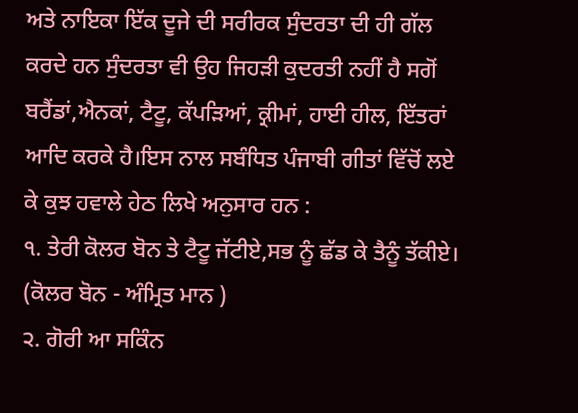ਅਤੇ ਨਾਇਕਾ ਇੱਕ ਦੂਜੇ ਦੀ ਸਰੀਰਕ ਸੁੰਦਰਤਾ ਦੀ ਹੀ ਗੱਲ ਕਰਦੇ ਹਨ ਸੁੰਦਰਤਾ ਵੀ ਉਹ ਜਿਹੜੀ ਕੁਦਰਤੀ ਨਹੀਂ ਹੈ ਸਗੋਂ ਬਰੈਂਡਾਂ,ਐਨਕਾਂ, ਟੈਟੂ, ਕੱਪੜਿਆਂ, ਕ੍ਰੀਮਾਂ, ਹਾਈ ਹੀਲ, ਇੱਤਰਾਂ ਆਦਿ ਕਰਕੇ ਹੈ।ਇਸ ਨਾਲ ਸਬੰਧਿਤ ਪੰਜਾਬੀ ਗੀਤਾਂ ਵਿੱਚੋਂ ਲਏ ਕੇ ਕੁਝ ਹਵਾਲੇ ਹੇਠ ਲਿਖੇ ਅਨੁਸਾਰ ਹਨ :
੧. ਤੇਰੀ ਕੋਲਰ ਬੋਨ ਤੇ ਟੈਟੂ ਜੱਟੀਏ,ਸਭ ਨੂੰ ਛੱਡ ਕੇ ਤੈਨੂੰ ਤੱਕੀਏ।
(ਕੋਲਰ ਬੋਨ - ਅੰਮ੍ਰਿਤ ਮਾਨ )
੨. ਗੋਰੀ ਆ ਸਕਿੰਨ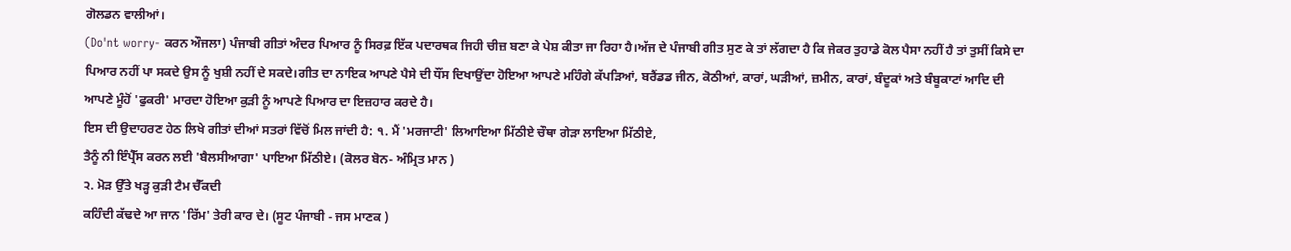ਗੋਲਡਨ ਵਾਲੀਆਂ।
(Do'nt worry- ਕਰਨ ਔਜਲਾ) ਪੰਜਾਬੀ ਗੀਤਾਂ ਅੰਦਰ ਪਿਆਰ ਨੂੰ ਸਿਰਫ਼ ਇੱਕ ਪਦਾਰਥਕ ਜਿਹੀ ਚੀਜ਼ ਬਣਾ ਕੇ ਪੇਸ਼ ਕੀਤਾ ਜਾ ਰਿਹਾ ਹੈ।ਅੱਜ ਦੇ ਪੰਜਾਬੀ ਗੀਤ ਸੁਣ ਕੇ ਤਾਂ ਲੱਗਦਾ ਹੈ ਕਿ ਜੇਕਰ ਤੁਹਾਡੇ ਕੋਲ ਪੈਸਾ ਨਹੀਂ ਹੈ ਤਾਂ ਤੁਸੀਂ ਕਿਸੇ ਦਾ ਪਿਆਰ ਨਹੀਂ ਪਾ ਸਕਦੇ ਉਸ ਨੂੰ ਖੁਸ਼ੀ ਨਹੀਂ ਦੇ ਸਕਦੇ।ਗੀਤ ਦਾ ਨਾਇਕ ਆਪਣੇ ਪੈਸੇ ਦੀ ਧੌਂਸ ਦਿਖਾਉਂਦਾ ਹੋਇਆ ਆਪਣੇ ਮਹਿੰਗੇ ਕੱਪੜਿਆਂ, ਬਰੈਂਡਡ ਜੀਨ, ਕੋਠੀਆਂ, ਕਾਰਾਂ, ਘੜੀਆਂ, ਜ਼ਮੀਨ, ਕਾਰਾਂ, ਬੰਦੂਕਾਂ ਅਤੇ ਬੰਬੂਕਾਟਾਂ ਆਦਿ ਦੀ ਆਪਣੇ ਮੂੰਹੋਂ 'ਫੁਕਰੀ' ਮਾਰਦਾ ਹੋਇਆ ਕੁੜੀ ਨੂੰ ਆਪਣੇ ਪਿਆਰ ਦਾ ਇਜ਼ਹਾਰ ਕਰਦੇ ਹੈ।
ਇਸ ਦੀ ਉਦਾਹਰਣ ਹੇਠ ਲਿਖੇ ਗੀਤਾਂ ਦੀਆਂ ਸਤਰਾਂ ਵਿੱਚੋਂ ਮਿਲ ਜਾਂਦੀ ਹੈ: ੧. ਮੈਂ 'ਮਰਜਾਟੀ' ਲਿਆਇਆ ਮਿੱਠੀਏ ਚੌਥਾ ਗੇੜਾ ਲਾਇਆ ਮਿੱਠੀਏ,
ਤੈਨੂੰ ਨੀ ਇੰਪ੍ਰੈੱਸ ਕਰਨ ਲਈ 'ਬੈਲਸੀਆਗਾ' ਪਾਇਆ ਮਿੱਠੀਏ। (ਕੋਲਰ ਬੋਨ- ਅੰਮ੍ਰਿਤ ਮਾਨ )
੨. ਮੋੜ ਉੱਤੇ ਖੜ੍ਹ ਕੁੜੀ ਟੈਮ ਚੈੱਕਦੀ
ਕਹਿੰਦੀ ਕੱਢਦੇ ਆ ਜਾਨ 'ਰਿੱਮ' ਤੇਰੀ ਕਾਰ ਦੇ। (ਸੂਟ ਪੰਜਾਬੀ - ਜਸ ਮਾਣਕ )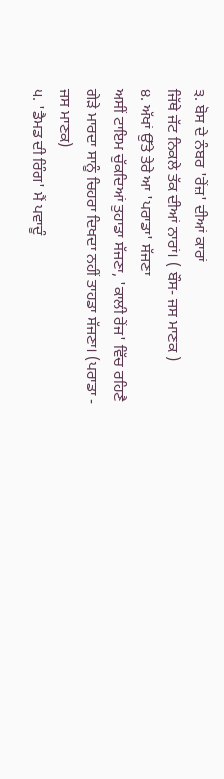੩. ਬੋਸ ਦੇ ਨੰਬਰ 'ਰੇਂਜ਼' ਦੀਆਂ ਕਾਰਾਂ
ਜਿੱਥੇ ਜੱਟ ਨਿਕਲੇ ਤੱਕ ਦੀਆਂ ਨਾਰਾਂ। ( ਬੌਸ- ਜਸ ਮਾਣਕ )
੪. ਅੱਖਾਂ ਉੱਤੇ ਤੇਰੇ ਆ 'ਪਰਾਡਾ' ਸੱਜਣਾ
ਅਸੀਂ ਟਾਇਮ ਚੁੱਕਦਿਆਂ ਤੁਹਾਡਾ ਸੱਜਣਾ, 'ਕਾਲੀ ਰੇਂਜ' ਵਿੱਚ ਰਹਿਣੈ ਗੇੜੇ ਮਾਰਦਾ ਸਾਨੂੰ ਚਿਹਰਾ ਦਿਖਦਾ ਨਹੀਂ ਤਾਹਡਾ ਸੱਜਣਾ। (ਪਰਾਡਾ - ਜਸ ਮਾਣਕ)
੫. 'ਡੈਮਡ ਦੀ ਰਿੰਗ' ਮੈਂ ਪਵਾਦੂੰ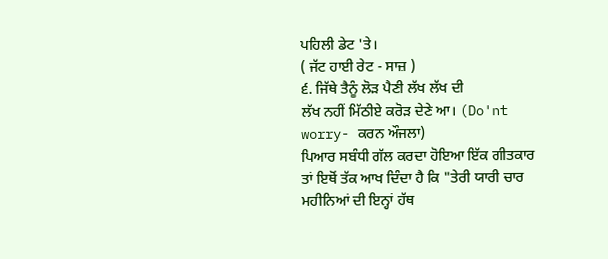ਪਹਿਲੀ ਡੇਟ 'ਤੇ।
( ਜੱਟ ਹਾਈ ਰੇਟ - ਸਾਜ਼ )
੬. ਜਿੱਥੇ ਤੈਨੂੰ ਲੋੜ ਪੈਣੀ ਲੱਖ ਲੱਖ ਦੀ
ਲੱਖ ਨਹੀਂ ਮਿੱਠੀਏ ਕਰੋੜ ਦੇਣੇ ਆ। (Do'nt worry- ਕਰਨ ਔਜਲਾ)
ਪਿਆਰ ਸਬੰਧੀ ਗੱਲ ਕਰਦਾ ਹੋਇਆ ਇੱਕ ਗੀਤਕਾਰ ਤਾਂ ਇਥੋਂ ਤੱਕ ਆਖ ਦਿੰਦਾ ਹੈ ਕਿ "ਤੇਰੀ ਯਾਰੀ ਚਾਰ ਮਹੀਨਿਆਂ ਦੀ ਇਨ੍ਹਾਂ ਹੱਥ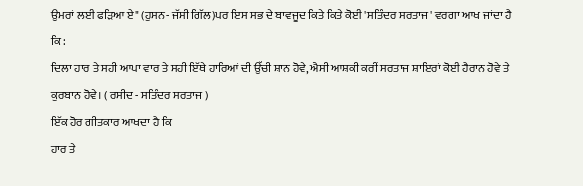ਉਮਰਾਂ ਲਈ ਫੜਿਆ ਏ" (ਹੁਸਨ- ਜੱਸੀ ਗਿੱਲ)ਪਰ ਇਸ ਸਭ ਦੇ ਬਾਵਜੂਦ ਕਿਤੇ ਕਿਤੇ ਕੋਈ 'ਸਤਿੰਦਰ ਸਰਤਾਜ' ਵਰਗਾ ਆਖ ਜਾਂਦਾ ਹੈ ਕਿ :
ਦਿਲਾ ਹਾਰ ਤੇ ਸਹੀ ਆਪਾ ਵਾਰ ਤੇ ਸਹੀ ਇੱਥੇ ਹਾਰਿਆਂ ਦੀ ਉੱਚੀ ਸ਼ਾਨ ਹੋਵੇ, ਐਸੀ ਆਸ਼ਕੀ ਕਰੀਂ ਸਰਤਾਜ ਸ਼ਾਇਰਾਂ ਕੋਈ ਹੈਰਾਨ ਹੋਵੇ ਤੇ ਕੁਰਬਾਨ ਹੋਵੇ। ( ਰਸੀਦ - ਸਤਿੰਦਰ ਸਰਤਾਜ )
ਇੱਕ ਹੋਰ ਗੀਤਕਾਰ ਆਖਦਾ ਹੈ ਕਿ
ਹਾਰ ਤੇ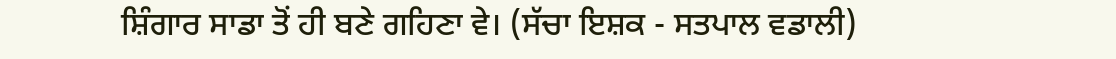ਸ਼ਿੰਗਾਰ ਸਾਡਾ ਤੋਂ ਹੀ ਬਣੇ ਗਹਿਣਾ ਵੇ। (ਸੱਚਾ ਇਸ਼ਕ - ਸਤਪਾਲ ਵਡਾਲੀ)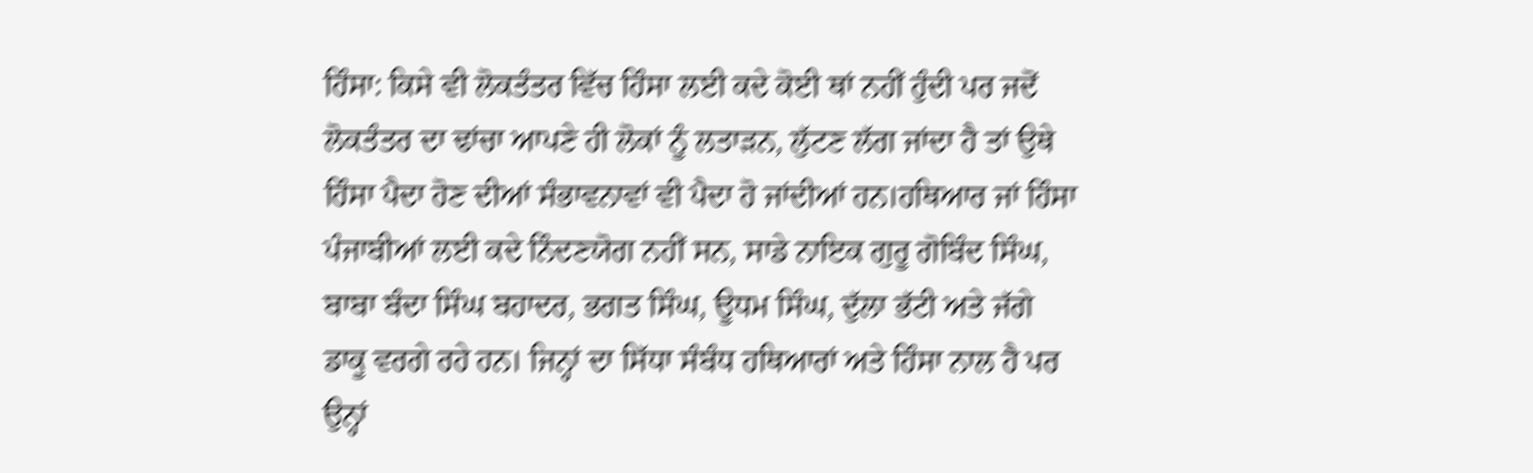ਹਿੰਸਾ: ਕਿਸੇ ਵੀ ਲੋਕਤੰਤਰ ਵਿੱਚ ਹਿੰਸਾ ਲਈ ਕਦੇ ਕੋਈ ਥਾਂ ਨਹੀਂ ਹੁੰਦੀ ਪਰ ਜਦੋਂ ਲੋਕਤੰਤਰ ਦਾ ਢਾਂਚਾ ਆਪਣੇ ਹੀ ਲੋਕਾਂ ਨੂੰ ਲਤਾੜਨ, ਲੁੱਟਣ ਲੱਗ ਜਾਂਦਾ ਹੈ ਤਾਂ ਉਥੇ ਹਿੰਸਾ ਪੈਦਾ ਹੋਣ ਦੀਆਂ ਸੰਭਾਵਨਾਵਾਂ ਵੀ ਪੈਦਾ ਹੋ ਜਾਂਦੀਆਂ ਹਨ।ਹਥਿਆਰ ਜਾਂ ਹਿੰਸਾ ਪੰਜਾਬੀਆਂ ਲਈ ਕਦੇ ਨਿੰਦਣਯੋਗ ਨਹੀਂ ਸਨ, ਸਾਡੇ ਨਾਇਕ ਗੁਰੂ ਗੋਬਿੰਦ ਸਿੰਘ, ਬਾਬਾ ਬੰਦਾ ਸਿੰਘ ਬਹਾਦਰ, ਭਗਤ ਸਿੰਘ, ਊਧਮ ਸਿੰਘ, ਦੁੱਲਾ ਭੱਟੀ ਅਤੇ ਜੱਗੇ ਡਾਕੂ ਵਰਗੇ ਰਹੇ ਹਨ। ਜਿਨ੍ਹਾਂ ਦਾ ਸਿੱਧਾ ਸੰਬੰਧ ਹਥਿਆਰਾਂ ਅਤੇ ਹਿੰਸਾ ਨਾਲ ਹੈ ਪਰ ਉਨ੍ਹਾਂ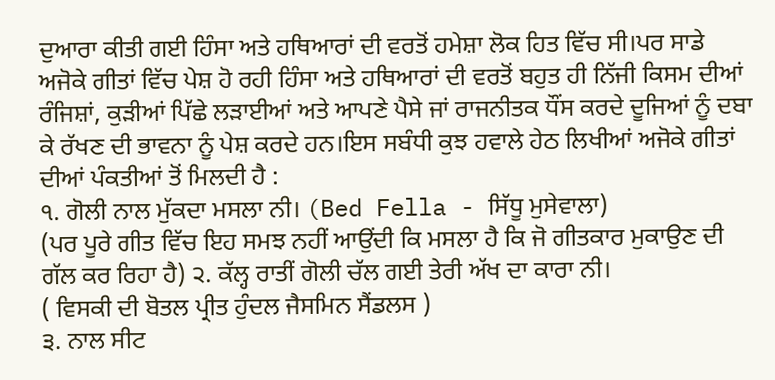ਦੁਆਰਾ ਕੀਤੀ ਗਈ ਹਿੰਸਾ ਅਤੇ ਹਥਿਆਰਾਂ ਦੀ ਵਰਤੋਂ ਹਮੇਸ਼ਾ ਲੋਕ ਹਿਤ ਵਿੱਚ ਸੀ।ਪਰ ਸਾਡੇ ਅਜੋਕੇ ਗੀਤਾਂ ਵਿੱਚ ਪੇਸ਼ ਹੋ ਰਹੀ ਹਿੰਸਾ ਅਤੇ ਹਥਿਆਰਾਂ ਦੀ ਵਰਤੋਂ ਬਹੁਤ ਹੀ ਨਿੱਜੀ ਕਿਸਮ ਦੀਆਂ ਰੰਜਿਸ਼ਾਂ, ਕੁੜੀਆਂ ਪਿੱਛੇ ਲੜਾਈਆਂ ਅਤੇ ਆਪਣੇ ਪੈਸੇ ਜਾਂ ਰਾਜਨੀਤਕ ਧੌਂਸ ਕਰਦੇ ਦੂਜਿਆਂ ਨੂੰ ਦਬਾ ਕੇ ਰੱਖਣ ਦੀ ਭਾਵਨਾ ਨੂੰ ਪੇਸ਼ ਕਰਦੇ ਹਨ।ਇਸ ਸਬੰਧੀ ਕੁਝ ਹਵਾਲੇ ਹੇਠ ਲਿਖੀਆਂ ਅਜੋਕੇ ਗੀਤਾਂ ਦੀਆਂ ਪੰਕਤੀਆਂ ਤੋਂ ਮਿਲਦੀ ਹੈ :
੧. ਗੋਲੀ ਨਾਲ ਮੁੱਕਦਾ ਮਸਲਾ ਨੀ। (Bed Fella - ਸਿੱਧੂ ਮੁਸੇਵਾਲਾ)
(ਪਰ ਪੂਰੇ ਗੀਤ ਵਿੱਚ ਇਹ ਸਮਝ ਨਹੀਂ ਆਉਂਦੀ ਕਿ ਮਸਲਾ ਹੈ ਕਿ ਜੋ ਗੀਤਕਾਰ ਮੁਕਾਉਣ ਦੀ ਗੱਲ ਕਰ ਰਿਹਾ ਹੈ) ੨. ਕੱਲ੍ਹ ਰਾਤੀਂ ਗੋਲੀ ਚੱਲ ਗਈ ਤੇਰੀ ਅੱਖ ਦਾ ਕਾਰਾ ਨੀ।
( ਵਿਸਕੀ ਦੀ ਬੋਤਲ ਪ੍ਰੀਤ ਹੁੰਦਲ ਜੈਸਮਿਨ ਸੈਂਡਲਸ )
੩. ਨਾਲ ਸੀਟ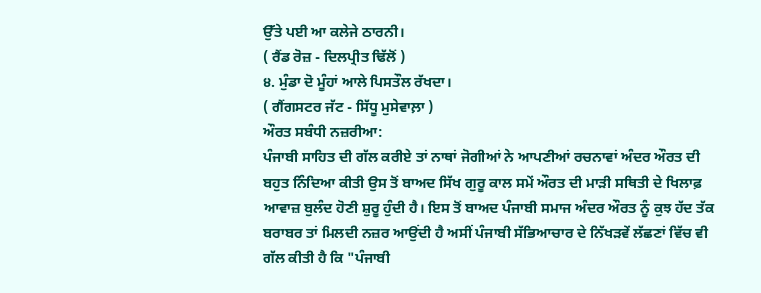ਉੱਤੇ ਪਈ ਆ ਕਲੇਜੇ ਠਾਰਨੀ।
( ਰੈਂਡ ਰੋਜ਼ - ਦਿਲਪ੍ਰੀਤ ਢਿੱਲੋਂ )
੪. ਮੁੰਡਾ ਦੋ ਮੂੰਹਾਂ ਆਲੇ ਪਿਸਤੌਲ ਰੱਖਦਾ।
( ਗੈਂਗਸਟਰ ਜੱਟ - ਸਿੱਧੂ ਮੁਸੇਵਾਲ਼ਾ )
ਔਰਤ ਸਬੰਧੀ ਨਜ਼ਰੀਆ:
ਪੰਜਾਬੀ ਸਾਹਿਤ ਦੀ ਗੱਲ ਕਰੀਏ ਤਾਂ ਨਾਥਾਂ ਜੋਗੀਆਂ ਨੇ ਆਪਣੀਆਂ ਰਚਨਾਵਾਂ ਅੰਦਰ ਔਰਤ ਦੀ ਬਹੁਤ ਨਿੰਦਿਆ ਕੀਤੀ ਉਸ ਤੋਂ ਬਾਅਦ ਸਿੱਖ ਗੁਰੂ ਕਾਲ ਸਮੇਂ ਔਰਤ ਦੀ ਮਾੜੀ ਸਥਿਤੀ ਦੇ ਖਿਲਾਫ਼ ਆਵਾਜ਼ ਬੁਲੰਦ ਹੋਣੀ ਸ਼ੁਰੂ ਹੁੰਦੀ ਹੈ। ਇਸ ਤੋਂ ਬਾਅਦ ਪੰਜਾਬੀ ਸਮਾਜ ਅੰਦਰ ਔਰਤ ਨੂੰ ਕੁਝ ਹੱਦ ਤੱਕ ਬਰਾਬਰ ਤਾਂ ਮਿਲਦੀ ਨਜ਼ਰ ਆਉਂਦੀ ਹੈ ਅਸੀਂ ਪੰਜਾਬੀ ਸੱਭਿਆਚਾਰ ਦੇ ਨਿੱਖੜਵੇਂ ਲੱਛਣਾਂ ਵਿੱਚ ਵੀ ਗੱਲ ਕੀਤੀ ਹੈ ਕਿ "ਪੰਜਾਬੀ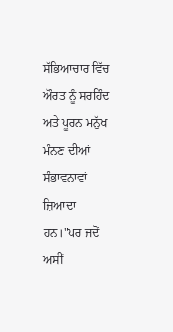ਸੱਭਿਆਚਾਰ ਵਿੱਚ ਔਰਤ ਨੂੰ ਸਰਹਿੰਦ ਅਤੇ ਪੂਰਨ ਮਨੁੱਖ ਮੰਨਣ ਦੀਆਂ ਸੰਭਾਵਨਾਵਾਂ ਜ਼ਿਆਦਾ ਹਨ।"ਪਰ ਜਦੋਂ ਅਸੀਂ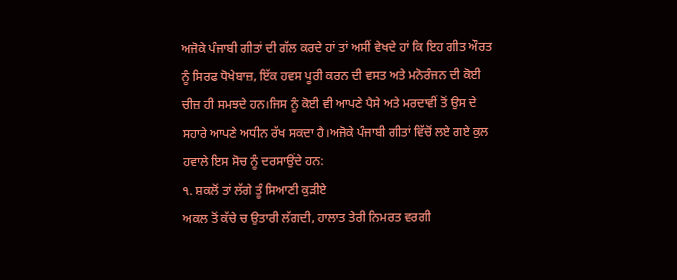ਅਜੋਕੇ ਪੰਜਾਬੀ ਗੀਤਾਂ ਦੀ ਗੱਲ ਕਰਦੇ ਹਾਂ ਤਾਂ ਅਸੀਂ ਵੇਖਦੇ ਹਾਂ ਕਿ ਇਹ ਗੀਤ ਔਰਤ ਨੂੰ ਸਿਰਫ ਧੋਖੇਬਾਜ਼, ਇੱਕ ਹਵਸ ਪੂਰੀ ਕਰਨ ਦੀ ਵਸਤ ਅਤੇ ਮਨੋਰੰਜਨ ਦੀ ਕੋਈ ਚੀਜ਼ ਹੀ ਸਮਝਦੇ ਹਨ।ਜਿਸ ਨੂੰ ਕੋਈ ਵੀ ਆਪਣੇ ਪੈਸੇ ਅਤੇ ਮਰਦਾਵੀਂ ਤੋਂ ਉਸ ਦੇ ਸਹਾਰੇ ਆਪਣੇ ਅਧੀਨ ਰੱਖ ਸਕਦਾ ਹੈ।ਅਜੋਕੇ ਪੰਜਾਬੀ ਗੀਤਾਂ ਵਿੱਚੋਂ ਲਏ ਗਏ ਕੁਲ ਹਵਾਲੇ ਇਸ ਸੋਚ ਨੂੰ ਦਰਸਾਉਂਦੇ ਹਨ:
੧. ਸ਼ਕਲੋਂ ਤਾਂ ਲੱਗੇ ਤੂੰ ਸਿਆਣੀ ਕੁੜੀਏ
ਅਕਲ ਤੋਂ ਕੱਚੇ ਚ ਉਤਾਰੀ ਲੱਗਦੀ, ਹਾਲਾਤ ਤੇਰੀ ਨਿਮਰਤ ਵਰਗੀ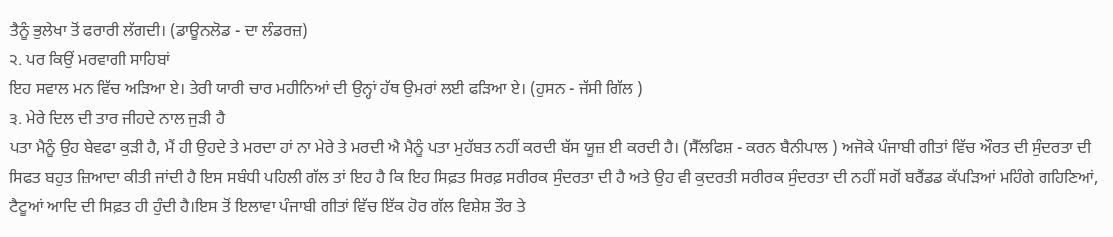ਤੈਨੂੰ ਭੁਲੇਖਾ ਤੋਂ ਫਰਾਰੀ ਲੱਗਦੀ। (ਡਾਊਨਲੋਡ - ਦਾ ਲੰਡਰਜ਼)
੨. ਪਰ ਕਿਉਂ ਮਰਵਾਗੀ ਸਾਹਿਬਾਂ
ਇਹ ਸਵਾਲ ਮਨ ਵਿੱਚ ਅੜਿਆ ਏ। ਤੇਰੀ ਯਾਰੀ ਚਾਰ ਮਹੀਨਿਆਂ ਦੀ ਉਨ੍ਹਾਂ ਹੱਥ ਉਮਰਾਂ ਲਈ ਫੜਿਆ ਏ। (ਹੁਸਨ - ਜੱਸੀ ਗਿੱਲ )
੩. ਮੇਰੇ ਦਿਲ ਦੀ ਤਾਰ ਜੀਹਦੇ ਨਾਲ ਜੁਡ਼ੀ ਹੈ
ਪਤਾ ਮੈਨੂੰ ਉਹ ਬੇਵਫਾ ਕੁੜੀ ਹੈ, ਮੈਂ ਹੀ ਉਹਦੇ ਤੇ ਮਰਦਾ ਹਾਂ ਨਾ ਮੇਰੇ ਤੇ ਮਰਦੀ ਐ ਮੈਨੂੰ ਪਤਾ ਮੁਹੱਬਤ ਨਹੀਂ ਕਰਦੀ ਬੱਸ ਯੂਜ਼ ਈ ਕਰਦੀ ਹੈ। (ਸੈੱਲਫਿਸ਼ - ਕਰਨ ਬੈਨੀਪਾਲ ) ਅਜੋਕੇ ਪੰਜਾਬੀ ਗੀਤਾਂ ਵਿੱਚ ਔਰਤ ਦੀ ਸੁੰਦਰਤਾ ਦੀ ਸਿਫਤ ਬਹੁਤ ਜ਼ਿਆਦਾ ਕੀਤੀ ਜਾਂਦੀ ਹੈ ਇਸ ਸਬੰਧੀ ਪਹਿਲੀ ਗੱਲ ਤਾਂ ਇਹ ਹੈ ਕਿ ਇਹ ਸਿਫ਼ਤ ਸਿਰਫ਼ ਸਰੀਰਕ ਸੁੰਦਰਤਾ ਦੀ ਹੈ ਅਤੇ ਉਹ ਵੀ ਕੁਦਰਤੀ ਸਰੀਰਕ ਸੁੰਦਰਤਾ ਦੀ ਨਹੀਂ ਸਗੋਂ ਬਰੈਂਡਡ ਕੱਪੜਿਆਂ ਮਹਿੰਗੇ ਗਹਿਣਿਆਂ, ਟੈਟੂਆਂ ਆਦਿ ਦੀ ਸਿਫ਼ਤ ਹੀ ਹੁੰਦੀ ਹੈ।ਇਸ ਤੋਂ ਇਲਾਵਾ ਪੰਜਾਬੀ ਗੀਤਾਂ ਵਿੱਚ ਇੱਕ ਹੋਰ ਗੱਲ ਵਿਸ਼ੇਸ਼ ਤੌਰ ਤੇ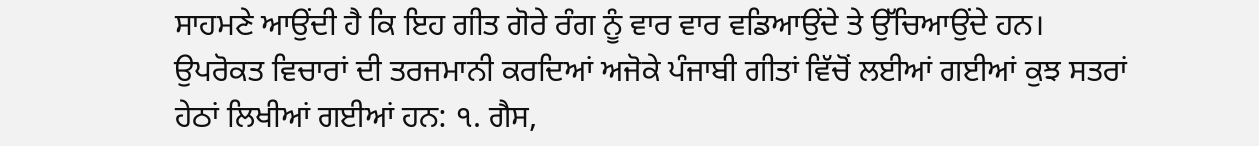ਸਾਹਮਣੇ ਆਉਂਦੀ ਹੈ ਕਿ ਇਹ ਗੀਤ ਗੋਰੇ ਰੰਗ ਨੂੰ ਵਾਰ ਵਾਰ ਵਡਿਆਉਂਦੇ ਤੇ ਉੱਚਿਆਉਂਦੇ ਹਨ।
ਉਪਰੋਕਤ ਵਿਚਾਰਾਂ ਦੀ ਤਰਜਮਾਨੀ ਕਰਦਿਆਂ ਅਜੋਕੇ ਪੰਜਾਬੀ ਗੀਤਾਂ ਵਿੱਚੋਂ ਲਈਆਂ ਗਈਆਂ ਕੁਝ ਸਤਰਾਂ ਹੇਠਾਂ ਲਿਖੀਆਂ ਗਈਆਂ ਹਨ: ੧. ਗੈਸ,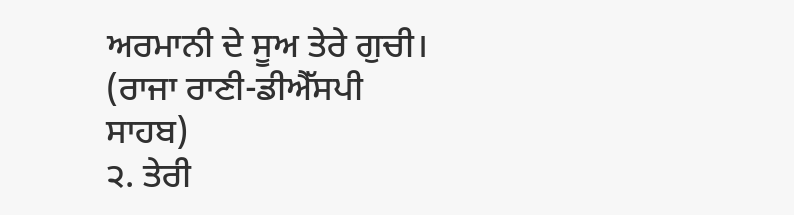ਅਰਮਾਨੀ ਦੇ ਸੂਅ ਤੇਰੇ ਗੁਚੀ।
(ਰਾਜਾ ਰਾਣੀ-ਡੀਐੱਸਪੀ ਸਾਹਬ)
੨. ਤੇਰੀ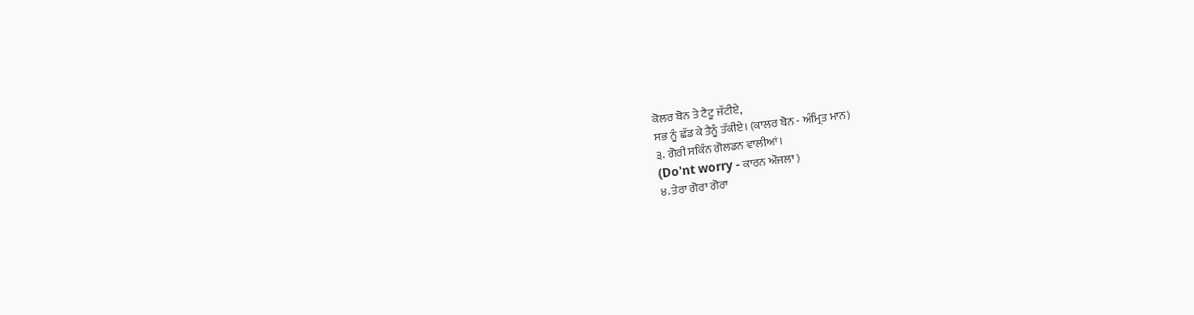ਕੋਲਰ ਬੋਨ ਤੇ ਟੈਟੂ ਜੱਟੀਏ,
ਸਭ ਨੂੰ ਛੱਡ ਕੇ ਤੈਨੂੰ ਤੱਕੀਏ। (ਕਾਲਰ ਬੋਨ - ਅੰਮ੍ਰਿਤ ਮਾਨ)
੩. ਗੋਰੀ ਸਕਿੰਨ ਗੋਲਡਨ ਵਾਲੀਆਂ।
(Do'nt worry - ਕਾਰਨ ਔਜਲਾ )
੪. ਤੇਰਾ ਗੋਰਾ ਗੋਰਾ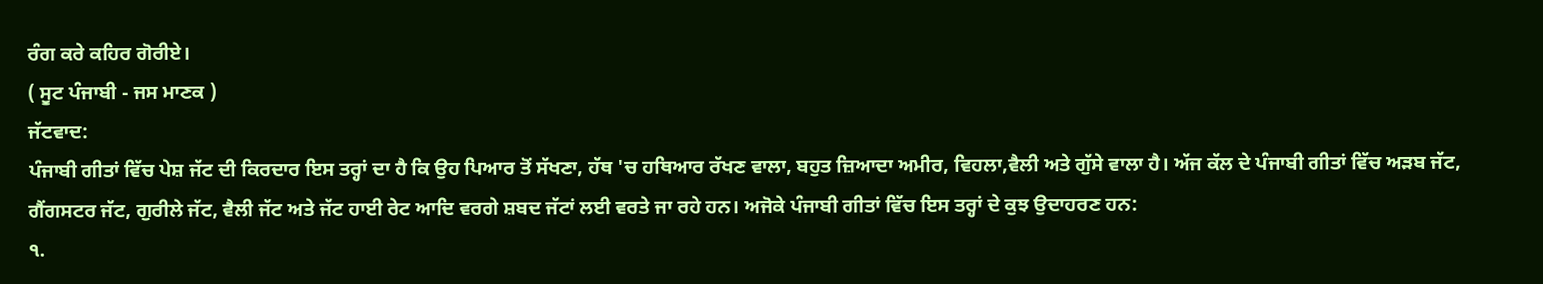ਰੰਗ ਕਰੇ ਕਹਿਰ ਗੋਰੀਏ।
( ਸੂਟ ਪੰਜਾਬੀ - ਜਸ ਮਾਣਕ )
ਜੱਟਵਾਦ:
ਪੰਜਾਬੀ ਗੀਤਾਂ ਵਿੱਚ ਪੇਸ਼ ਜੱਟ ਦੀ ਕਿਰਦਾਰ ਇਸ ਤਰ੍ਹਾਂ ਦਾ ਹੈ ਕਿ ਉਹ ਪਿਆਰ ਤੋਂ ਸੱਖਣਾ, ਹੱਥ 'ਚ ਹਥਿਆਰ ਰੱਖਣ ਵਾਲਾ, ਬਹੁਤ ਜ਼ਿਆਦਾ ਅਮੀਰ, ਵਿਹਲਾ,ਵੈਲੀ ਅਤੇ ਗੁੱਸੇ ਵਾਲਾ ਹੈ। ਅੱਜ ਕੱਲ ਦੇ ਪੰਜਾਬੀ ਗੀਤਾਂ ਵਿੱਚ ਅੜਬ ਜੱਟ, ਗੈਂਗਸਟਰ ਜੱਟ, ਗੁਰੀਲੇ ਜੱਟ, ਵੈਲੀ ਜੱਟ ਅਤੇ ਜੱਟ ਹਾਈ ਰੇਟ ਆਦਿ ਵਰਗੇ ਸ਼ਬਦ ਜੱਟਾਂ ਲਈ ਵਰਤੇ ਜਾ ਰਹੇ ਹਨ। ਅਜੋਕੇ ਪੰਜਾਬੀ ਗੀਤਾਂ ਵਿੱਚ ਇਸ ਤਰ੍ਹਾਂ ਦੇ ਕੁਝ ਉਦਾਹਰਣ ਹਨ:
੧.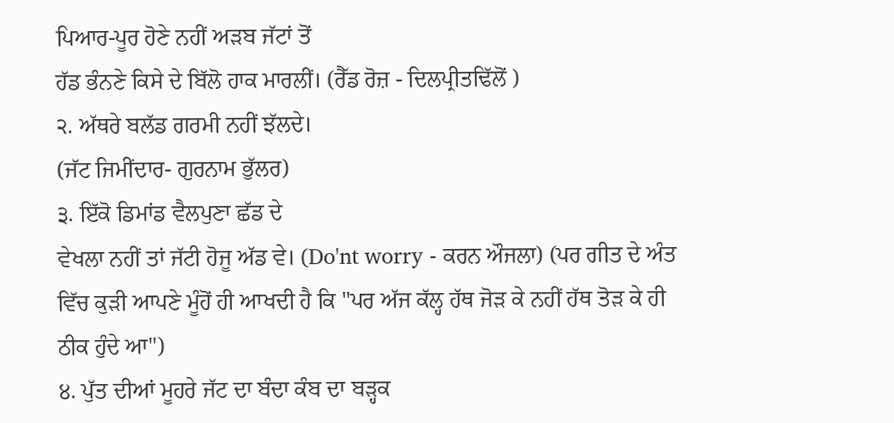ਪਿਆਰ-ਪੂਰ ਹੋਣੇ ਨਹੀਂ ਅੜਬ ਜੱਟਾਂ ਤੋਂ
ਹੱਡ ਭੰਨਣੇ ਕਿਸੇ ਦੇ ਬਿੱਲੋ ਹਾਕ ਮਾਰਲੀਂ। (ਰੈੱਡ ਰੋਜ਼ - ਦਿਲਪ੍ਰੀਤਢਿੱਲੋਂ )
੨. ਅੱਥਰੇ ਬਲੱਡ ਗਰਮੀ ਨਹੀਂ ਝੱਲਦੇ।
(ਜੱਟ ਜਿਮੀਂਦਾਰ- ਗੁਰਨਾਮ ਭੁੱਲਰ)
੩. ਇੱਕੋ ਡਿਮਾਂਡ ਵੈਲਪੁਣਾ ਛੱਡ ਦੇ
ਵੇਖਲਾ ਨਹੀਂ ਤਾਂ ਜੱਟੀ ਹੋਜੂ ਅੱਡ ਵੇ। (Do'nt worry - ਕਰਨ ਔਜਲਾ) (ਪਰ ਗੀਤ ਦੇ ਅੰਤ ਵਿੱਚ ਕੁੜੀ ਆਪਣੇ ਮੂੰਹੋਂ ਹੀ ਆਖਦੀ ਹੈ ਕਿ "ਪਰ ਅੱਜ ਕੱਲ੍ਹ ਹੱਥ ਜੋੜ ਕੇ ਨਹੀਂ ਹੱਥ ਤੋੜ ਕੇ ਹੀ ਠੀਕ ਹੁੰਦੇ ਆ")
੪. ਪੁੱਤ ਦੀਆਂ ਮੂਹਰੇ ਜੱਟ ਦਾ ਬੰਦਾ ਕੰਬ ਦਾ ਬੜ੍ਹਕ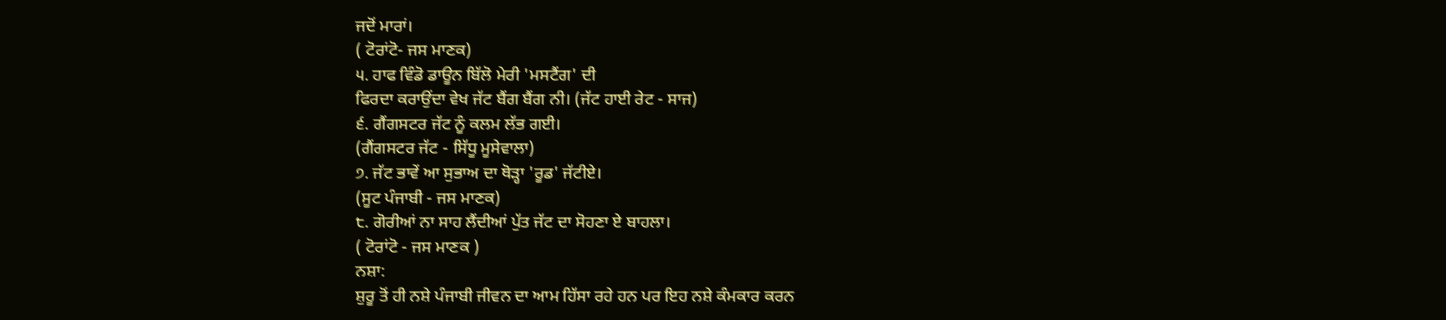ਜਦੋਂ ਮਾਰਾਂ।
( ਟੋਰਾਂਟੋ- ਜਸ ਮਾਣਕ)
੫. ਹਾਫ ਵਿੰਡੋ ਡਾਊਨ ਬਿੱਲੋ ਮੇਰੀ 'ਮਸਟੈਂਗ' ਦੀ
ਫਿਰਦਾ ਕਰਾਉਂਦਾ ਵੇਖ ਜੱਟ ਬੈਂਗ ਬੈਂਗ ਨੀ। (ਜੱਟ ਹਾਈ ਰੇਟ - ਸਾਜ)
੬. ਗੈਂਗਸਟਰ ਜੱਟ ਨੂੰ ਕਲਮ ਲੱਭ ਗਈ।
(ਗੈਂਗਸਟਰ ਜੱਟ - ਸਿੱਧੂ ਮੂਸੇਵਾਲਾ)
੭. ਜੱਟ ਭਾਵੇਂ ਆ ਸੁਭਾਅ ਦਾ ਥੋੜ੍ਹਾ 'ਰੂਡ' ਜੱਟੀਏ।
(ਸੂਟ ਪੰਜਾਬੀ - ਜਸ ਮਾਣਕ)
੮. ਗੋਰੀਆਂ ਨਾ ਸਾਹ ਲੈਂਦੀਆਂ ਪੁੱਤ ਜੱਟ ਦਾ ਸੋਹਣਾ ਏ ਬਾਹਲਾ।
( ਟੋਰਾਂਟੋ - ਜਸ ਮਾਣਕ )
ਨਸ਼ਾ:
ਸ਼ੁਰੂ ਤੋਂ ਹੀ ਨਸ਼ੇ ਪੰਜਾਬੀ ਜੀਵਨ ਦਾ ਆਮ ਹਿੱਸਾ ਰਹੇ ਹਨ ਪਰ ਇਹ ਨਸ਼ੇ ਕੰਮਕਾਰ ਕਰਨ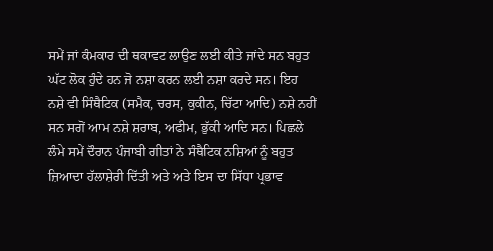ਸਮੇਂ ਜਾਂ ਕੰਮਕਾਰ ਦੀ ਥਕਾਵਟ ਲਾਉਣ ਲਈ ਕੀਤੇ ਜਾਂਦੇ ਸਨ ਬਹੁਤ ਘੱਟ ਲੋਕ ਹੁੰਦੇ ਹਨ ਜੋ ਨਸ਼ਾ ਕਰਨ ਲਈ ਨਸ਼ਾ ਕਰਦੇ ਸਨ। ਇਹ ਨਸ਼ੇ ਵੀ ਸਿੰਥੈਟਿਕ (ਸਮੈਕ, ਚਰਸ, ਕੁਕੀਨ, ਚਿੱਟਾ ਆਦਿ) ਨਸ਼ੇ ਨਹੀਂ ਸਨ ਸਗੋਂ ਆਮ ਨਸ਼ੇ ਸ਼ਰਾਬ, ਅਫੀਮ, ਭੁੱਕੀ ਆਦਿ ਸਨ। ਪਿਛਲੇ ਲੰਮੇ ਸਮੇਂ ਦੌਰਾਨ ਪੰਜਾਬੀ ਗੀਤਾਂ ਨੇ ਸੰਥੈਟਿਕ ਨਸ਼ਿਆਂ ਨੂੰ ਬਹੁਤ ਜ਼ਿਆਦਾ ਹੱਲਾਸ਼ੇਰੀ ਦਿੱਤੀ ਅਤੇ ਅਤੇ ਇਸ ਦਾ ਸਿੱਧਾ ਪ੍ਰਭਾਵ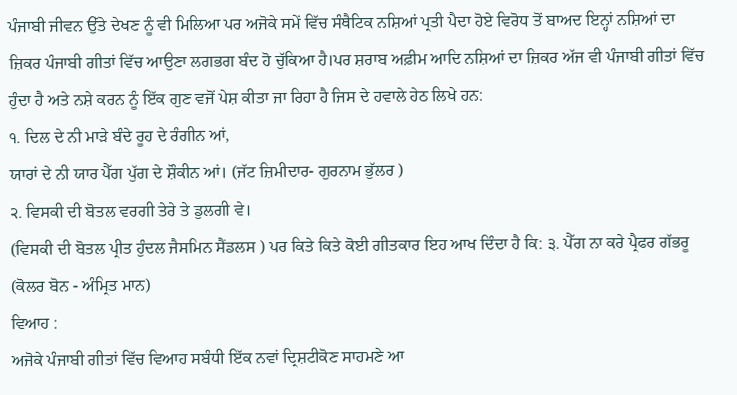ਪੰਜਾਬੀ ਜੀਵਨ ਉੱਤੇ ਦੇਖਣ ਨੂੰ ਵੀ ਮਿਲਿਆ ਪਰ ਅਜੋਕੇ ਸਮੇਂ ਵਿੱਚ ਸੰਥੈਟਿਕ ਨਸ਼ਿਆਂ ਪ੍ਰਤੀ ਪੈਦਾ ਹੋਏ ਵਿਰੋਧ ਤੋਂ ਬਾਅਦ ਇਨ੍ਹਾਂ ਨਸ਼ਿਆਂ ਦਾ ਜ਼ਿਕਰ ਪੰਜਾਬੀ ਗੀਤਾਂ ਵਿੱਚ ਆਉਣਾ ਲਗਭਗ ਬੰਦ ਹੋ ਚੁੱਕਿਆ ਹੈ।ਪਰ ਸ਼ਰਾਬ ਅਫ਼ੀਮ ਆਦਿ ਨਸ਼ਿਆਂ ਦਾ ਜ਼ਿਕਰ ਅੱਜ ਵੀ ਪੰਜਾਬੀ ਗੀਤਾਂ ਵਿੱਚ ਹੁੰਦਾ ਹੈ ਅਤੇ ਨਸ਼ੇ ਕਰਨ ਨੂੰ ਇੱਕ ਗੁਣ ਵਜੋਂ ਪੇਸ਼ ਕੀਤਾ ਜਾ ਰਿਹਾ ਹੈ ਜਿਸ ਦੇ ਹਵਾਲੇ ਹੇਠ ਲਿਖੇ ਹਨ:
੧. ਦਿਲ ਦੇ ਨੀ ਮਾੜੇ ਬੰਦੇ ਰੂਹ ਦੇ ਰੰਗੀਨ ਆਂ,
ਯਾਰਾਂ ਦੇ ਨੀ ਯਾਰ ਪੈੱਗ ਪੁੱਗ ਦੇ ਸ਼ੌਕੀਨ ਆਂ। (ਜੱਟ ਜ਼ਿਮੀਦਾਰ- ਗੁਰਨਾਮ ਭੁੱਲਰ )
੨. ਵਿਸਕੀ ਦੀ ਬੋਤਲ ਵਰਗੀ ਤੇਰੇ ਤੇ ਡੁਲਗੀ ਵੇ।
(ਵਿਸਕੀ ਦੀ ਬੋਤਲ ਪ੍ਰੀਤ ਹੁੰਦਲ ਜੈਸਮਿਨ ਸੈਂਡਲਸ ) ਪਰ ਕਿਤੇ ਕਿਤੇ ਕੋਈ ਗੀਤਕਾਰ ਇਹ ਆਖ ਦਿੰਦਾ ਹੈ ਕਿ: ੩. ਪੈੱਗ ਨਾ ਕਰੇ ਪ੍ਰੈਫਰ ਗੱਭਰੂ (ਕੋਲਰ ਬੋਨ - ਅੰਮ੍ਰਿਤ ਮਾਨ)
ਵਿਆਹ :
ਅਜੋਕੇ ਪੰਜਾਬੀ ਗੀਤਾਂ ਵਿੱਚ ਵਿਆਹ ਸਬੰਧੀ ਇੱਕ ਨਵਾਂ ਦ੍ਰਿਸ਼ਟੀਕੋਣ ਸਾਹਮਣੇ ਆ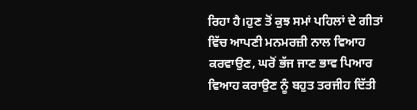ਰਿਹਾ ਹੈ।ਹੁਣ ਤੋਂ ਕੁਝ ਸਮਾਂ ਪਹਿਲਾਂ ਦੇ ਗੀਤਾਂ ਵਿੱਚ ਆਪਣੀ ਮਨਮਰਜ਼ੀ ਨਾਲ ਵਿਆਹ ਕਰਵਾਉਣ, ਘਰੋਂ ਭੱਜ ਜਾਣ ਭਾਵ ਪਿਆਰ ਵਿਆਹ ਕਰਾਉਣ ਨੂੰ ਬਹੁਤ ਤਰਜੀਹ ਦਿੱਤੀ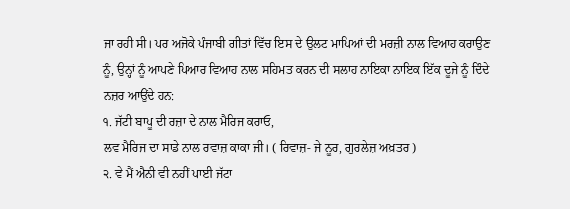ਜਾ ਰਹੀ ਸੀ। ਪਰ ਅਜੋਕੇ ਪੰਜਾਬੀ ਗੀਤਾਂ ਵਿੱਚ ਇਸ ਦੇ ਉਲਟ ਮਾਪਿਆਂ ਦੀ ਮਰਜ਼ੀ ਨਾਲ ਵਿਆਹ ਕਰਾਉਣ ਨੂੰ, ਉਨ੍ਹਾਂ ਨੂੰ ਆਪਣੇ ਪਿਆਰ ਵਿਆਹ ਨਾਲ ਸਹਿਮਤ ਕਰਨ ਦੀ ਸਲਾਹ ਨਾਇਕਾ ਨਾਇਕ ਇੱਕ ਦੂਜੇ ਨੂੰ ਦਿੰਦੇ ਨਜ਼ਰ ਆਉਂਦੇ ਹਨ:
੧. ਜੱਟੀ ਬਾਪੂ ਦੀ ਰਜ਼ਾ ਦੇ ਨਾਲ ਮੈਰਿਜ ਕਰਾਓ,
ਲਵ ਮੈਰਿਜ ਦਾ ਸਾਡੇ ਨਾਲ ਰਵਾਜ਼ ਕਾਕਾ ਜੀ। ( ਰਿਵਾਜ਼- ਜੇ ਨੂਰ, ਗੁਰਲੇਜ਼ ਅਖ਼ਤਰ )
੨. ਵੇ ਮੈਂ ਐਨੀ ਵੀ ਨਹੀਂ ਪਾਈ ਜੱਟਾ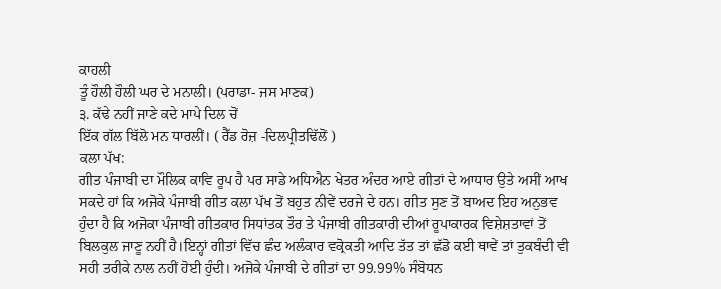ਕਾਹਲੀ
ਤੂੰ ਹੌਲੀ ਹੌਲੀ ਘਰ ਦੇ ਮਨਾਲੀ। (ਪਰਾਡਾ- ਜਸ ਮਾਣਕ)
੩. ਕੱਢੇ ਨਹੀਂ ਜਾਣੇ ਕਦੇ ਮਾਪੇ ਦਿਲ ਚੋਂ
ਇੱਕ ਗੱਲ ਬਿੱਲੋ ਮਨ ਧਾਰਲੀਂ। ( ਰੈੱਡ ਰੋਜ਼ -ਦਿਲਪ੍ਰੀਤਢਿੱਲੋਂ )
ਕਲਾ ਪੱਖ:
ਗੀਤ ਪੰਜਾਬੀ ਦਾ ਮੌਲਿਕ ਕਾਵਿ ਰੂਪ ਹੈ ਪਰ ਸਾਡੇ ਅਧਿਐਨ ਖੇਤਰ ਅੰਦਰ ਆਏ ਗੀਤਾਂ ਦੇ ਆਧਾਰ ਉਤੇ ਅਸੀਂ ਆਖ ਸਕਦੇ ਹਾਂ ਕਿ ਅਜੋਕੇ ਪੰਜਾਬੀ ਗੀਤ ਕਲਾ ਪੱਖ ਤੋਂ ਬਹੁਤ ਨੀਵੇਂ ਦਰਜੇ ਦੇ ਹਨ। ਗੀਤ ਸੁਣ ਤੋਂ ਬਾਅਦ ਇਹ ਅਨੁਭਵ ਹੁੰਦਾ ਹੈ ਕਿ ਅਜੋਕਾ ਪੰਜਾਬੀ ਗੀਤਕਾਰ ਸਿਧਾਂਤਕ ਤੌਰ ਤੇ ਪੰਜਾਬੀ ਗੀਤਕਾਰੀ ਦੀਆਂ ਰੂਪਾਕਾਰਕ ਵਿਸ਼ੇਸ਼ਤਾਵਾਂ ਤੋਂ ਬਿਲਕੁਲ ਜਾਣੂ ਨਹੀਂ ਹੈ।ਇਨ੍ਹਾਂ ਗੀਤਾਂ ਵਿੱਚ ਛੰਦ ਅਲੰਕਾਰ ਵਕ੍ਰੋਕਤੀ ਆਦਿ ਤੱਤ ਤਾਂ ਛੱਡੋ ਕਈ ਥਾਵੇਂ ਤਾਂ ਤੁਕਬੰਦੀ ਵੀ ਸਹੀ ਤਰੀਕੇ ਨਾਲ ਨਹੀਂ ਹੋਈ ਹੁੰਦੀ। ਅਜੋਕੇ ਪੰਜਾਬੀ ਦੇ ਗੀਤਾਂ ਦਾ 99.99% ਸੰਬੋਧਨ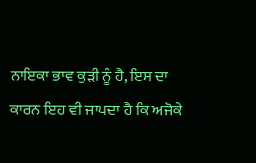ਨਾਇਕਾ ਭਾਵ ਕੁੜੀ ਨੂੰ ਹੈ, ਇਸ ਦਾ ਕਾਰਨ ਇਹ ਵੀ ਜਾਪਦਾ ਹੈ ਕਿ ਅਜੋਕੇ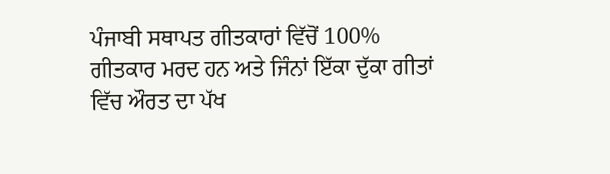ਪੰਜਾਬੀ ਸਥਾਪਤ ਗੀਤਕਾਰਾਂ ਵਿੱਚੋਂ 100% ਗੀਤਕਾਰ ਮਰਦ ਹਨ ਅਤੇ ਜਿੰਨਾਂ ਇੱਕਾ ਦੁੱਕਾ ਗੀਤਾਂ ਵਿੱਚ ਔਰਤ ਦਾ ਪੱਖ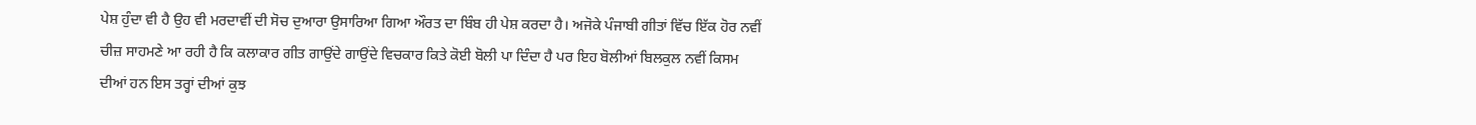ਪੇਸ਼ ਹੁੰਦਾ ਵੀ ਹੈ ਉਹ ਵੀ ਮਰਦਾਵੀਂ ਦੀ ਸੋਚ ਦੁਆਰਾ ਉਸਾਰਿਆ ਗਿਆ ਔਰਤ ਦਾ ਬਿੰਬ ਹੀ ਪੇਸ਼ ਕਰਦਾ ਹੈ। ਅਜੋਕੇ ਪੰਜਾਬੀ ਗੀਤਾਂ ਵਿੱਚ ਇੱਕ ਹੋਰ ਨਵੀਂ ਚੀਜ਼ ਸਾਹਮਣੇ ਆ ਰਹੀ ਹੈ ਕਿ ਕਲਾਕਾਰ ਗੀਤ ਗਾਉਂਦੇ ਗਾਉਂਦੇ ਵਿਚਕਾਰ ਕਿਤੇ ਕੋਈ ਬੋਲੀ ਪਾ ਦਿੰਦਾ ਹੈ ਪਰ ਇਹ ਬੋਲੀਆਂ ਬਿਲਕੁਲ ਨਵੀਂ ਕਿਸਮ ਦੀਆਂ ਹਨ ਇਸ ਤਰ੍ਹਾਂ ਦੀਆਂ ਕੁਝ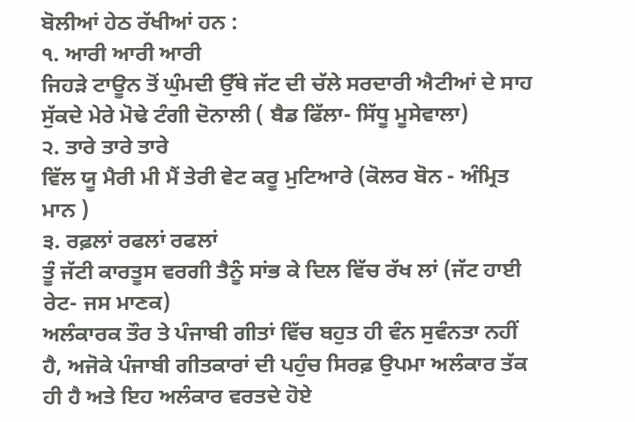ਬੋਲੀਆਂ ਹੇਠ ਰੱਖੀਆਂ ਹਨ :
੧. ਆਰੀ ਆਰੀ ਆਰੀ
ਜਿਹੜੇ ਟਾਊਨ ਤੋਂ ਘੁੰਮਦੀ ਉੱਥੇ ਜੱਟ ਦੀ ਚੱਲੇ ਸਰਦਾਰੀ ਐਟੀਆਂ ਦੇ ਸਾਹ ਸੁੱਕਦੇ ਮੇਰੇ ਮੋਢੇ ਟੰਗੀ ਦੋਨਾਲੀ ( ਬੈਡ ਫਿੱਲਾ- ਸਿੱਧੂ ਮੂਸੇਵਾਲਾ)
੨. ਤਾਰੇ ਤਾਰੇ ਤਾਰੇ
ਵਿੱਲ ਯੂ ਮੈਰੀ ਮੀ ਮੈਂ ਤੇਰੀ ਵੇਟ ਕਰੂ ਮੁਟਿਆਰੇ (ਕੋਲਰ ਬੋਨ - ਅੰਮ੍ਰਿਤ ਮਾਨ )
੩. ਰਫ਼ਲਾਂ ਰਫਲਾਂ ਰਫਲਾਂ
ਤੂੰ ਜੱਟੀ ਕਾਰਤੂਸ ਵਰਗੀ ਤੈਨੂੰ ਸਾਂਭ ਕੇ ਦਿਲ ਵਿੱਚ ਰੱਖ ਲਾਂ (ਜੱਟ ਹਾਈ ਰੇਟ- ਜਸ ਮਾਣਕ)
ਅਲੰਕਾਰਕ ਤੌਰ ਤੇ ਪੰਜਾਬੀ ਗੀਤਾਂ ਵਿੱਚ ਬਹੁਤ ਹੀ ਵੰਨ ਸੁਵੰਨਤਾ ਨਹੀਂ ਹੈ, ਅਜੋਕੇ ਪੰਜਾਬੀ ਗੀਤਕਾਰਾਂ ਦੀ ਪਹੁੰਚ ਸਿਰਫ਼ ਉਪਮਾ ਅਲੰਕਾਰ ਤੱਕ ਹੀ ਹੈ ਅਤੇ ਇਹ ਅਲੰਕਾਰ ਵਰਤਦੇ ਹੋਏ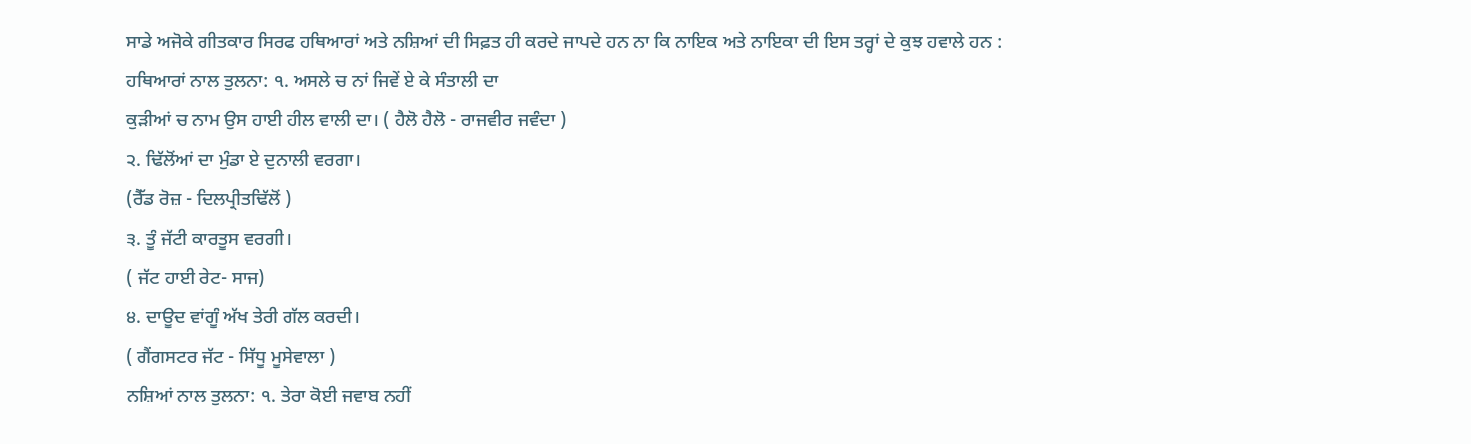ਸਾਡੇ ਅਜੋਕੇ ਗੀਤਕਾਰ ਸਿਰਫ ਹਥਿਆਰਾਂ ਅਤੇ ਨਸ਼ਿਆਂ ਦੀ ਸਿਫ਼ਤ ਹੀ ਕਰਦੇ ਜਾਪਦੇ ਹਨ ਨਾ ਕਿ ਨਾਇਕ ਅਤੇ ਨਾਇਕਾ ਦੀ ਇਸ ਤਰ੍ਹਾਂ ਦੇ ਕੁਝ ਹਵਾਲੇ ਹਨ :
ਹਥਿਆਰਾਂ ਨਾਲ ਤੁਲਨਾ: ੧. ਅਸਲੇ ਚ ਨਾਂ ਜਿਵੇਂ ਏ ਕੇ ਸੰਤਾਲੀ ਦਾ
ਕੁੜੀਆਂ ਚ ਨਾਮ ਉਸ ਹਾਈ ਹੀਲ ਵਾਲੀ ਦਾ। ( ਹੈਲੋ ਹੈਲੋ - ਰਾਜਵੀਰ ਜਵੰਦਾ )
੨. ਢਿੱਲੋਂਆਂ ਦਾ ਮੁੰਡਾ ਏ ਦੁਨਾਲੀ ਵਰਗਾ।
(ਰੈੱਡ ਰੋਜ਼ - ਦਿਲਪ੍ਰੀਤਢਿੱਲੋਂ )
੩. ਤੂੰ ਜੱਟੀ ਕਾਰਤੂਸ ਵਰਗੀ।
( ਜੱਟ ਹਾਈ ਰੇਟ- ਸਾਜ)
੪. ਦਾਊਦ ਵਾਂਗੂੰ ਅੱਖ ਤੇਰੀ ਗੱਲ ਕਰਦੀ।
( ਗੈਂਗਸਟਰ ਜੱਟ - ਸਿੱਧੂ ਮੂਸੇਵਾਲਾ )
ਨਸ਼ਿਆਂ ਨਾਲ ਤੁਲਨਾ: ੧. ਤੇਰਾ ਕੋਈ ਜਵਾਬ ਨਹੀਂ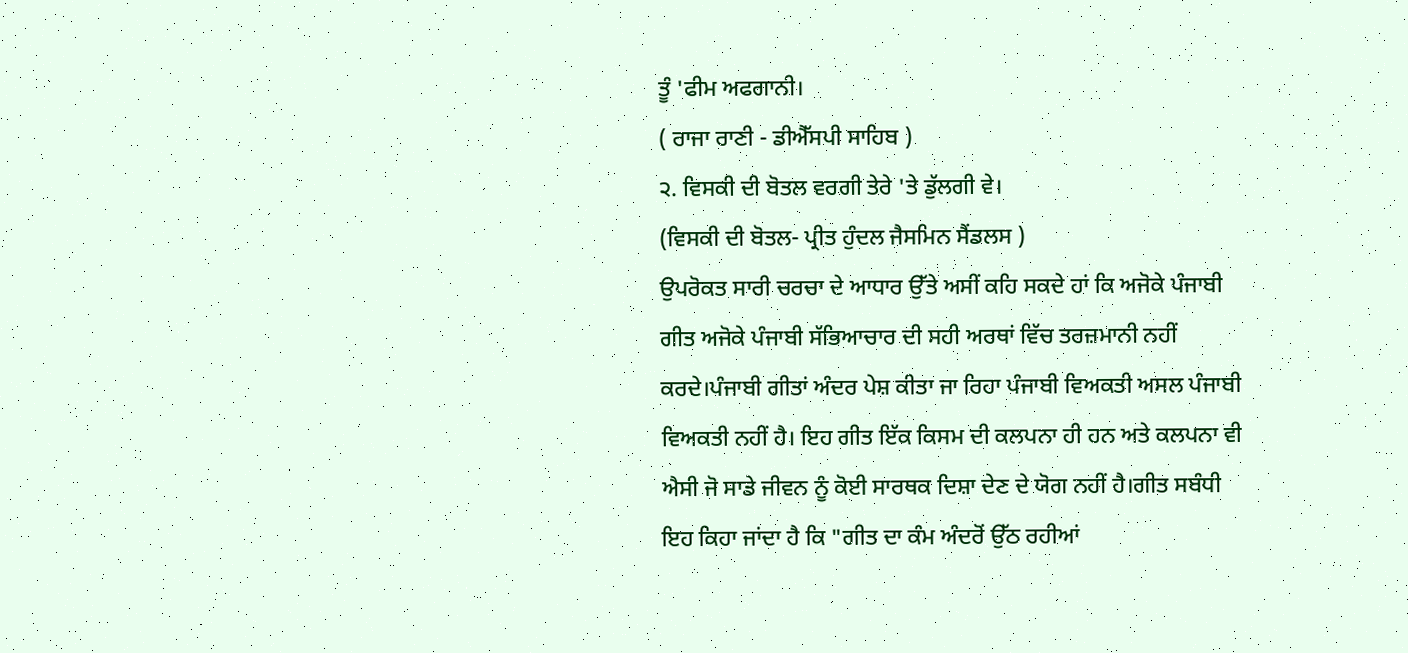ਤੂੰ 'ਫੀਮ ਅਫਗਾਨੀ।
( ਰਾਜਾ ਰਾਣੀ - ਡੀਐੱਸਪੀ ਸਾਹਿਬ )
੨. ਵਿਸਕੀ ਦੀ ਬੋਤਲ ਵਰਗੀ ਤੇਰੇ 'ਤੇ ਡੁੱਲਗੀ ਵੇ।
(ਵਿਸਕੀ ਦੀ ਬੋਤਲ- ਪ੍ਰੀਤ ਹੁੰਦਲ ਜੈਸਮਿਨ ਸੈਂਡਲਸ )
ਉਪਰੋਕਤ ਸਾਰੀ ਚਰਚਾ ਦੇ ਆਧਾਰ ਉੱਤੇ ਅਸੀਂ ਕਹਿ ਸਕਦੇ ਹਾਂ ਕਿ ਅਜੋਕੇ ਪੰਜਾਬੀ ਗੀਤ ਅਜੋਕੇ ਪੰਜਾਬੀ ਸੱਭਿਆਚਾਰ ਦੀ ਸਹੀ ਅਰਥਾਂ ਵਿੱਚ ਤਰਜ਼ਮਾਨੀ ਨਹੀਂ ਕਰਦੇ।ਪੰਜਾਬੀ ਗੀਤਾਂ ਅੰਦਰ ਪੇਸ਼ ਕੀਤਾ ਜਾ ਰਿਹਾ ਪੰਜਾਬੀ ਵਿਅਕਤੀ ਅਸਲ ਪੰਜਾਬੀ ਵਿਅਕਤੀ ਨਹੀਂ ਹੈ। ਇਹ ਗੀਤ ਇੱਕ ਕਿਸਮ ਦੀ ਕਲਪਨਾ ਹੀ ਹਨ ਅਤੇ ਕਲਪਨਾ ਵੀ ਐਸੀ ਜੋ ਸਾਡੇ ਜੀਵਨ ਨੂੰ ਕੋਈ ਸਾਰਥਕ ਦਿਸ਼ਾ ਦੇਣ ਦੇ ਯੋਗ ਨਹੀਂ ਹੈ।ਗੀਤ ਸਬੰਧੀ ਇਹ ਕਿਹਾ ਜਾਂਦਾ ਹੈ ਕਿ "ਗੀਤ ਦਾ ਕੰਮ ਅੰਦਰੋਂ ਉੱਠ ਰਹੀਆਂ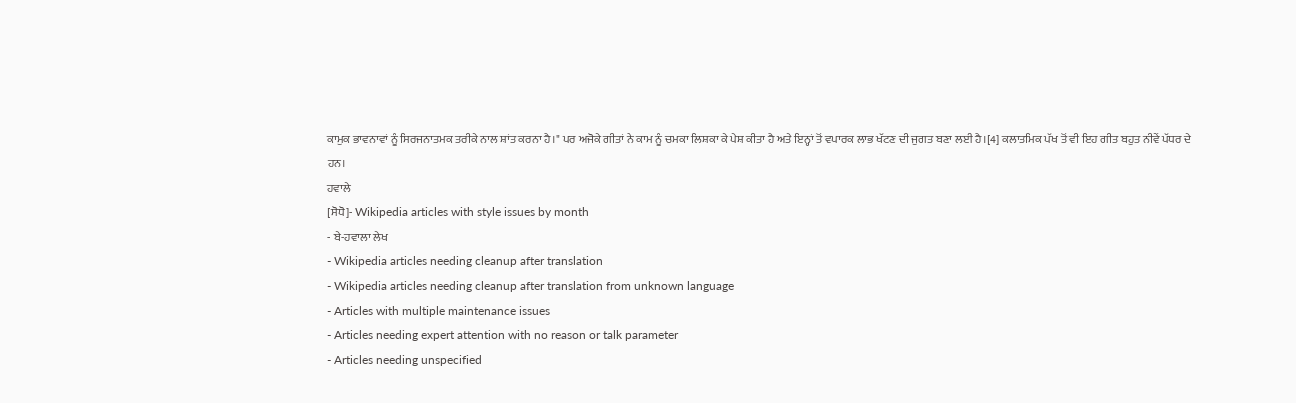ਕਾਮੁਕ ਭਾਵਨਾਵਾਂ ਨੂੰ ਸਿਰਜਨਾਤਮਕ ਤਰੀਕੇ ਨਾਲ ਸ਼ਾਂਤ ਕਰਨਾ ਹੈ।" ਪਰ ਅਜੋਕੇ ਗੀਤਾਂ ਨੇ ਕਾਮ ਨੂੰ ਚਮਕਾ ਲਿਸ਼ਕਾ ਕੇ ਪੇਸ਼ ਕੀਤਾ ਹੈ ਅਤੇ ਇਨ੍ਹਾਂ ਤੋਂ ਵਪਾਰਕ ਲਾਭ ਖੱਟਣ ਦੀ ਜੁਗਤ ਬਣਾ ਲਈ ਹੈ।[4] ਕਲਾਤਮਿਕ ਪੱਖ ਤੋਂ ਵੀ ਇਹ ਗੀਤ ਬਹੁਤ ਨੀਵੇਂ ਪੱਧਰ ਦੇ ਹਨ।
ਹਵਾਲੇ
[ਸੋਧੋ]- Wikipedia articles with style issues by month
- ਬੇ-ਹਵਾਲਾ ਲੇਖ
- Wikipedia articles needing cleanup after translation
- Wikipedia articles needing cleanup after translation from unknown language
- Articles with multiple maintenance issues
- Articles needing expert attention with no reason or talk parameter
- Articles needing unspecified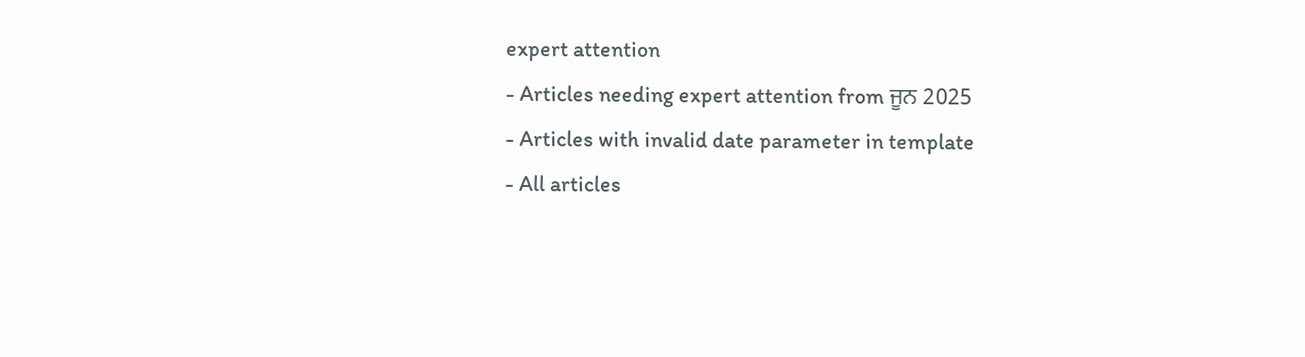expert attention
- Articles needing expert attention from ਜੂਨ 2025
- Articles with invalid date parameter in template
- All articles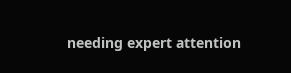needing expert attention